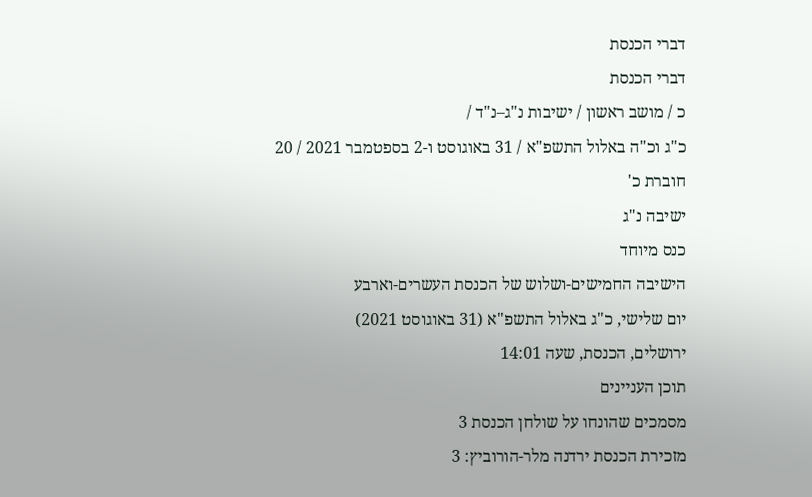דברי הכנסת
דברי הכנסת
כ / מושב ראשון / ישיבות נ"ג–נ"ד /
כ"ג וכ"ה באלול התשפ"א / 31 באוגוסט ו-2 בספטמבר 2021 / 20
חוברת כ'
ישיבה נ"ג
כנס מיוחד
הישיבה החמישים-ושלוש של הכנסת העשרים-וארבע
יום שלישי, כ"ג באלול התשפ"א (31 באוגוסט 2021)
ירושלים, הכנסת, שעה 14:01
תוכן העניינים
מסמכים שהונחו על שולחן הכנסת 3
מזכירת הכנסת ירדנה מלר-הורוביץ: 3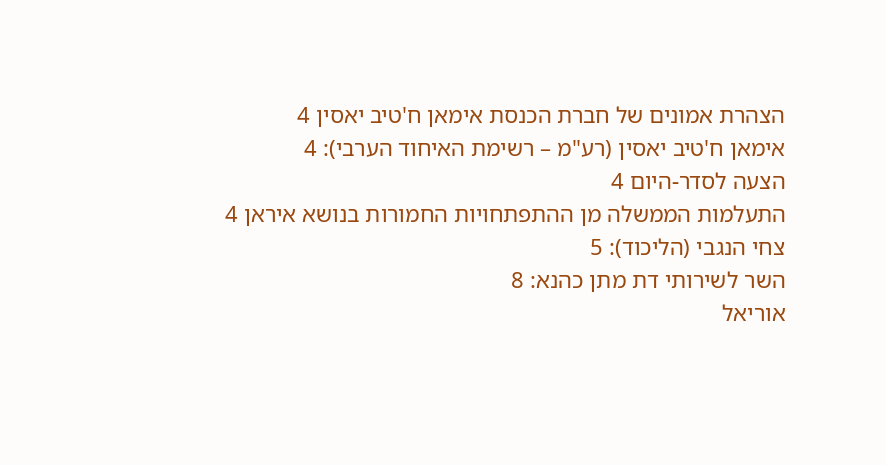הצהרת אמונים של חברת הכנסת אימאן ח'טיב יאסין 4
אימאן ח'טיב יאסין (רע"מ – רשימת האיחוד הערבי): 4
הצעה לסדר-היום 4
התעלמות הממשלה מן ההתפתחויות החמורות בנושא איראן 4
צחי הנגבי (הליכוד): 5
השר לשירותי דת מתן כהנא: 8
אוריאל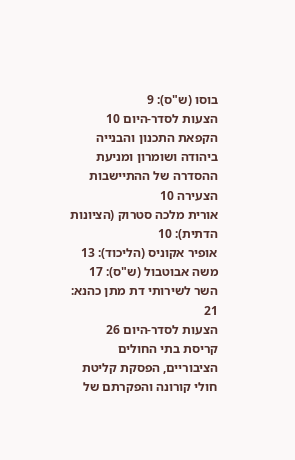בוסו (ש"ס): 9
הצעות לסדר-היום 10
הקפאת התכנון והבנייה ביהודה ושומרון ומניעת ההסדרה של ההתיישבות הצעירה 10
אורית מלכה סטרוק (הציונות הדתית): 10
אופיר אקוניס (הליכוד): 13
משה אבוטבול (ש"ס): 17
השר לשירותי דת מתן כהנא: 21
הצעות לסדר-היום 26
קריסת בתי החולים הציבוריים, הפסקת קליטת חולי קורונה והפקרתם של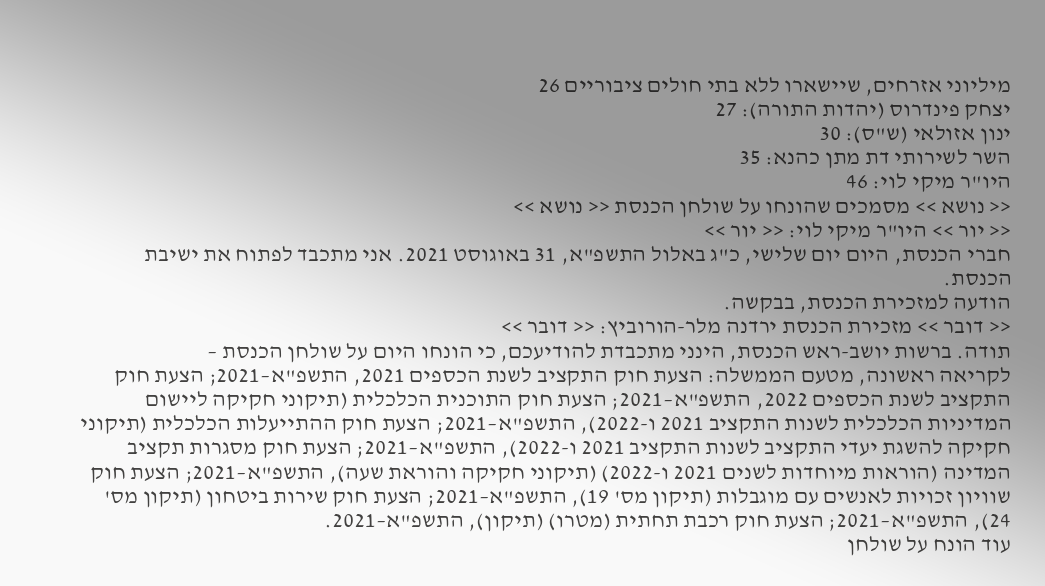מיליוני אזרחים, שיישארו ללא בתי חולים ציבוריים 26
יצחק פינדרוס (יהדות התורה): 27
ינון אזולאי (ש"ס): 30
השר לשירותי דת מתן כהנא: 35
היו"ר מיקי לוי: 46
<< נושא >> מסמכים שהונחו על שולחן הכנסת << נושא >>
<< יור >> היו"ר מיקי לוי: << יור >>
חברי הכנסת, היום יום שלישי, כ"ג באלול התשפ"א, 31 באוגוסט 2021. אני מתכבד לפתוח את ישיבת הכנסת.
הודעה למזכירת הכנסת, בבקשה.
<< דובר >> מזכירת הכנסת ירדנה מלר-הורוביץ: << דובר >>
תודה. ברשות יושב-ראש הכנסת, הינני מתכבדת להודיעכם, כי הונחו היום על שולחן הכנסת –
לקריאה ראשונה, מטעם הממשלה: הצעת חוק התקציב לשנת הכספים 2021, התשפ"א–2021; הצעת חוק התקציב לשנת הכספים 2022, התשפ"א–2021; הצעת חוק התוכנית הכלכלית (תיקוני חקיקה ליישום המדיניות הכלכלית לשנות התקציב 2021 ו-2022), התשפ"א–2021; הצעת חוק ההתייעלות הכלכלית (תיקוני חקיקה להשגת יעדי התקציב לשנות התקציב 2021 ו-2022), התשפ"א–2021; הצעת חוק מסגרות תקציב המדינה (הוראות מיוחדות לשנים 2021 ו-2022) (תיקוני חקיקה והוראת שעה), התשפ"א–2021; הצעת חוק שוויון זכויות לאנשים עם מוגבלות (תיקון מס' 19), התשפ"א–2021; הצעת חוק שירות ביטחון (תיקון מס' 24), התשפ"א–2021; הצעת חוק רכבת תחתית (מטרו) (תיקון), התשפ"א–2021.
עוד הונח על שולחן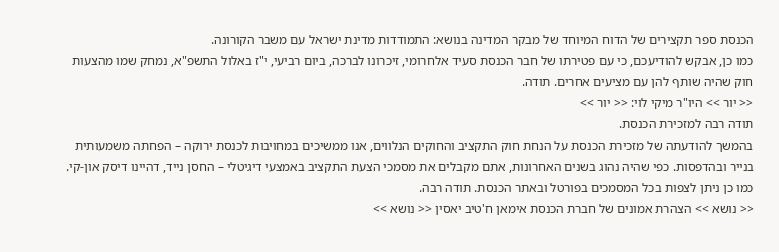הכנסת ספר תקצירים של הדוח המיוחד של מבקר המדינה בנושא: התמודדות מדינת ישראל עם משבר הקורונה.
כמו כן, אבקש להודיעכם, כי עם פטירתו של חבר הכנסת סעיד אלחרומי, זיכרונו לברכה, ביום רביעי, י"ז באלול התשפ"א, נמחק שמו מהצעות חוק שהיה שותף להן עם מציעים אחרים. תודה.
<< יור >> היו"ר מיקי לוי: << יור >>
תודה רבה למזכירת הכנסת.
בהמשך להודעתה של מזכירת הכנסת על הנחת חוק התקציב והחוקים הנלווים, אנו ממשיכים במחויבות לכנסת ירוקה – הפחתה משמעותית בנייר ובהדפסות. כפי שהיה נהוג בשנים האחרונות, אתם מקבלים את מסמכי הצעת התקציב באמצעי דיגיטלי – החסן נייד, דהיינו דיסק און-קי. כמו כן ניתן לצפות בכל המסמכים בפורטל ובאתר הכנסת. תודה רבה.
<< נושא >> הצהרת אמונים של חברת הכנסת אימאן ח'טיב יאסין << נושא >>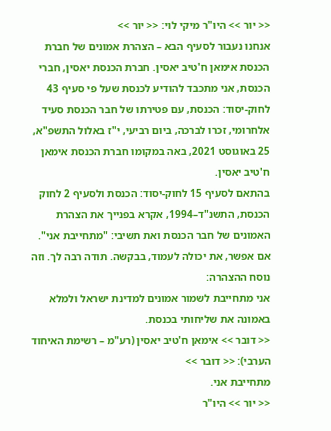<< יור >> היו"ר מיקי לוי: << יור >>
אנחנו נעבור לסעיף הבא – הצהרת אמונים של חברת הכנסת אימאן ח'טיב יאסין. חברת הכנסת יאסין, חברי הכנסת, אני מתכבד להודיע לכנסת שעל פי סעיף 43 לחוק-יסוד: הכנסת, עם פטירתו של חבר הכנסת סעיד אלחרומי, זכרו לברכה, ביום רביעי, י"ז באלול התשפ"א, 25 באוגוסט 2021, באה במקומו חברת הכנסת אימאן ח'טיב יאסין.
בהתאם לסעיף 15 לחוק-יסוד: הכנסת ולסעיף 2 לחוק הכנסת, התשנ"ד–1994, אקרא בפנייך את הצהרת האמונים של חבר הכנסת ואת תשיבי: "מתחייבת אני".
אם אפשר, את יכולה לעמוד, בבקשה. תודה רבה לך. וזה נוסח ההצהרה:
אני מתחייבת לשמור אמונים למדינת ישראל ולמלא באמונה את שליחותי בכנסת.
<< דובר >> אימאן ח'טיב יאסין (רע"מ – רשימת האיחוד הערבי): << דובר >>
מתחייבת אני.
<< יור >> היו"ר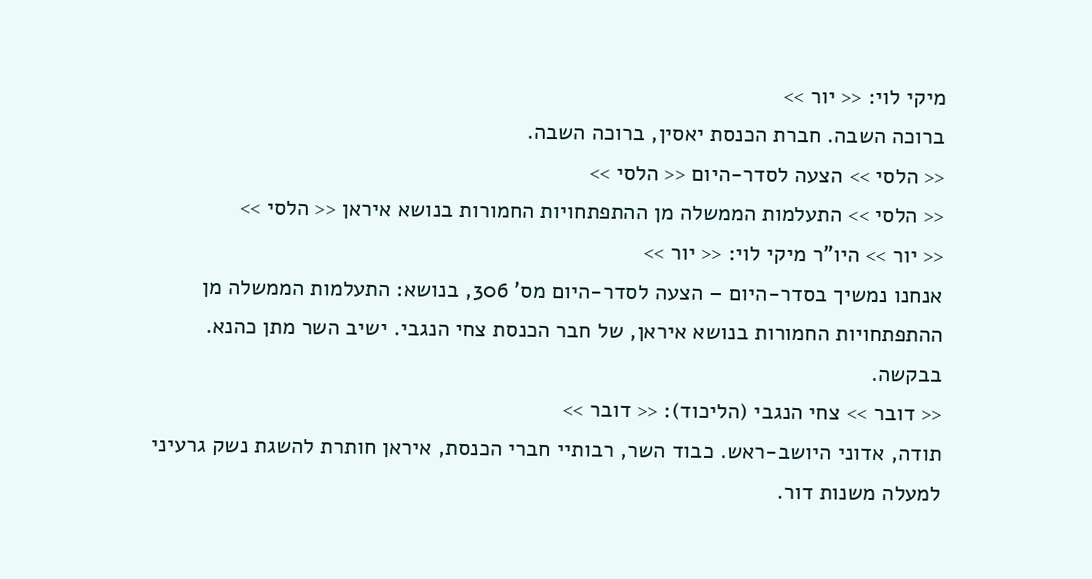מיקי לוי: << יור >>
ברוכה השבה. חברת הכנסת יאסין, ברוכה השבה.
<< הלסי >> הצעה לסדר-היום << הלסי >>
<< הלסי >> התעלמות הממשלה מן ההתפתחויות החמורות בנושא איראן << הלסי >>
<< יור >> היו"ר מיקי לוי: << יור >>
אנחנו נמשיך בסדר-היום – הצעה לסדר-היום מס' 306, בנושא: התעלמות הממשלה מן ההתפתחויות החמורות בנושא איראן, של חבר הכנסת צחי הנגבי. ישיב השר מתן כהנא. בבקשה.
<< דובר >> צחי הנגבי (הליכוד): << דובר >>
תודה, אדוני היושב-ראש. כבוד השר, רבותיי חברי הכנסת, איראן חותרת להשגת נשק גרעיני למעלה משנות דור.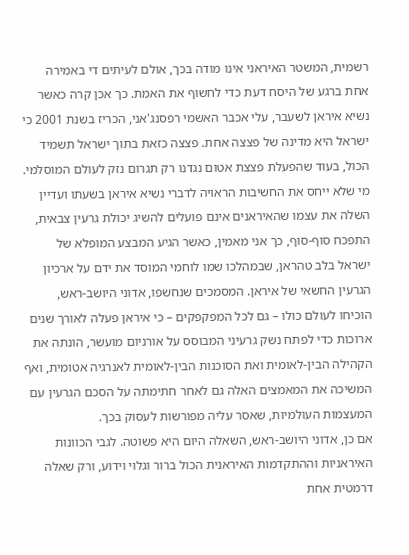רשמית, המשטר האיראני אינו מודה בכך, אולם לעיתים די באמירה אחת ברגע של היסח דעת כדי לחשוף את האמת. כך אכן קרה כאשר נשיא איראן לשעבר, עלי אכבר האשמי רפסנג'אני, הכריז בשנת 2001 כי ישראל היא מדינה של פצצה אחת. פצצה כזאת בתוך ישראל תשמיד הכול, בעוד שהפעלת פצצת אטום נגדנו רק תגרום נזק לעולם המוסלמי.
מי שלא ייחס את החשיבות הראויה לדברי נשיא איראן בשעתו ועדיין השלה את עצמו שהאיראנים אינם פועלים להשיג יכולת גרעין צבאית, התפכח סוף-סוף, כך אני מאמין, כאשר הגיע המבצע המופלא של ישראל בלב טהראן, שבמהלכו שמו לוחמי המוסד את ידם על ארכיון הגרעין החשאי של איראן. המסמכים שנחשפו, אדוני היושב-ראש, הוכיחו לעולם כולו – גם לכל המפקפקים – כי איראן פעלה לאורך שנים ארוכות כדי לפתח נשק גרעיני המבוסס על אורניום מועשר, הונתה את הקהילה הבין-לאומית ואת הסוכנות הבין-לאומית לאנרגיה אטומית, ואף המשיכה את המאמצים האלה גם לאחר חתימתה על הסכם הגרעין עם המעצמות העולמיות, שאסר עליה מפורשות לעסוק בכך.
אם כן, אדוני היושב-ראש, השאלה היום היא פשוטה. לגבי הכוונות האיראניות וההתקדמות האיראנית הכול ברור וגלוי וידוע, ורק שאלה דרמטית אחת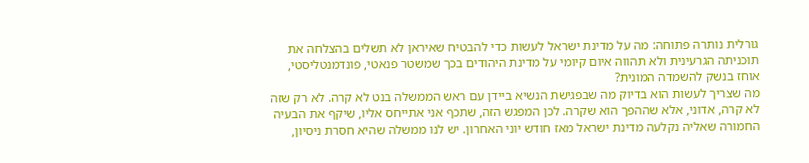גורלית נותרה פתוחה: מה על מדינת ישראל לעשות כדי להבטיח שאיראן לא תשלים בהצלחה את תוכניתה הגרעינית ולא תהווה איום קיומי על מדינת היהודים בכך שמשטר פנאטי, פונדמנטליסטי, אוחז בנשק להשמדה המונית?
מה שצריך לעשות הוא בדיוק מה שבפגישת הנשיא ביידן עם ראש הממשלה בנט לא קרה. לא רק שזה לא קרה, אדוני, אלא שההפך הוא שקרה. לכן המפגש הזה, שתכף אני אתייחס אליו, שיקף את הבעיה החמורה שאליה נקלעה מדינת ישראל מאז חודש יוני האחרון. יש לנו ממשלה שהיא חסרת ניסיון,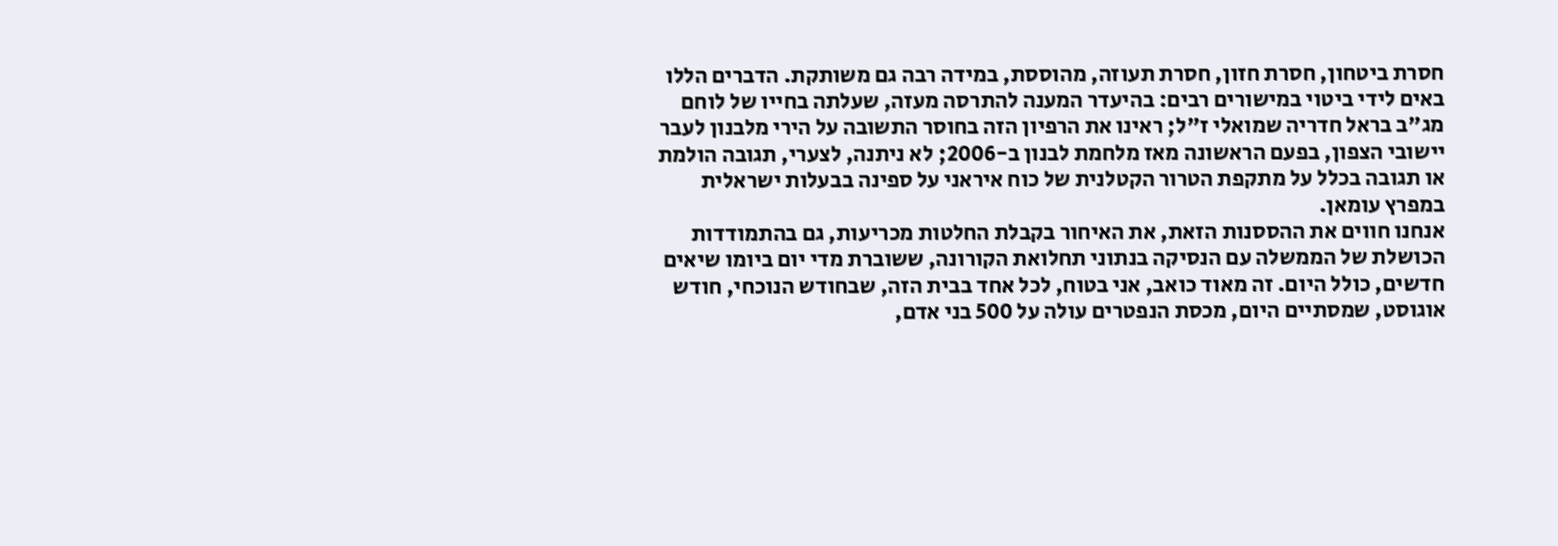חסרת ביטחון, חסרת חזון, חסרת תעוזה, מהוססת, במידה רבה גם משותקת. הדברים הללו באים לידי ביטוי במישורים רבים: בהיעדר המענה להתרסה מעזה, שעלתה בחייו של לוחם מג"ב בראל חדריה שמואלי ז"ל; ראינו את הרפיון הזה בחוסר התשובה על הירי מלבנון לעבר יישובי הצפון, בפעם הראשונה מאז מלחמת לבנון ב-2006; לא ניתנה, לצערי, תגובה הולמת או תגובה בכלל על מתקפת הטרור הקטלנית של כוח איראני על ספינה בבעלות ישראלית במפרץ עומאן.
אנחנו חווים את ההססנות הזאת, את האיחור בקבלת החלטות מכריעות, גם בהתמודדות הכושלת של הממשלה עם הנסיקה בנתוני תחלואת הקורונה, ששוברת מדי יום ביומו שיאים חדשים, כולל היום. זה מאוד כואב, אני בטוח, לכל אחד בבית הזה, שבחודש הנוכחי, חודש אוגוסט, שמסתיים היום, מכסת הנפטרים עולה על 500 בני אדם,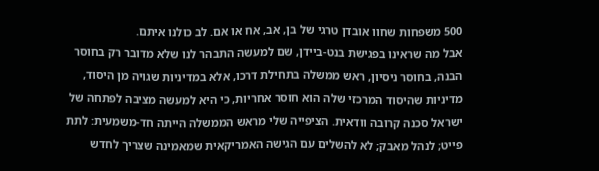500 משפחות שחוו אובדן טרגי של בן, אב, אח או אם. לב כולנו איתם.
אבל מה שראינו בפגישת בנט-ביידן, שם למעשה התבהר לנו שלא מדובר רק בחוסר הבנה, בחוסר ניסיון, ראש ממשלה בתחילת דרכו, אלא במדיניות שגויה מן היסוד, מדיניות שהיסוד המרכזי שלה הוא חוסר אחריות, כי היא למעשה מציבה לפתחה של ישראל סכנה קרובה וודאית. הציפייה שלי מראש הממשלה הייתה חד-משמעית: לתת פייט; לנהל מאבק; לא להשלים עם הגישה האמריקאית שמאמינה שצריך לחדש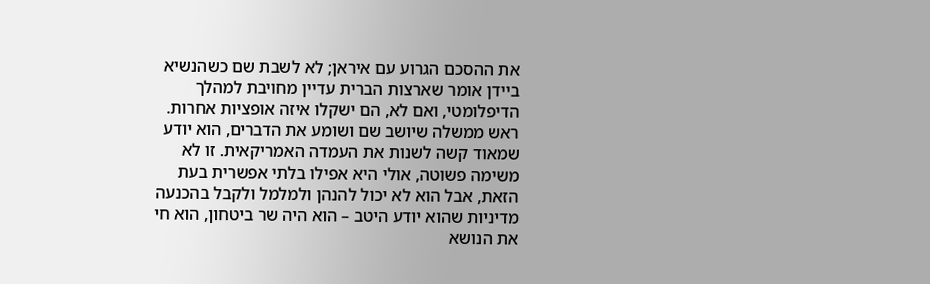את ההסכם הגרוע עם איראן; לא לשבת שם כשהנשיא ביידן אומר שארצות הברית עדיין מחויבת למהלך הדיפלומטי, ואם לא, הם ישקלו איזה אופציות אחרות. ראש ממשלה שיושב שם ושומע את הדברים, הוא יודע שמאוד קשה לשנות את העמדה האמריקאית. זו לא משימה פשוטה, אולי היא אפילו בלתי אפשרית בעת הזאת, אבל הוא לא יכול להנהן ולמלמל ולקבל בהכנעה מדיניות שהוא יודע היטב – הוא היה שר ביטחון, הוא חי את הנושא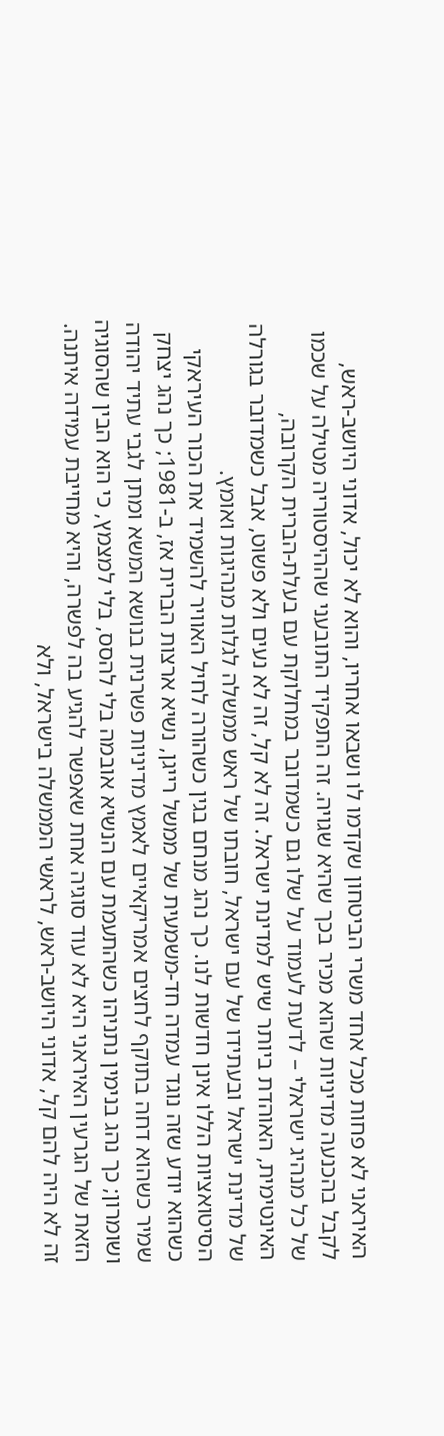האיראני לא פחות מכל אחד משרי הביטחון שקדמו לו ושבאו אחריו, והוא לא יכול, אדוני היושב-ראש, לקבל בהכנעה מדיניות שהוא מכיר בכך שהיא שגויה. זה התפקיד התובעני שההיסטוריה מטילה על שכמו של כל מנהיג ישראלי – לדעת לעמוד על שלו גם כשמדובר במחלוקת עם בעלת-הברית הקרובה, האינטימית, האוהדת ביותר שיש למדינת ישראל. זה לא קל, זה לא נעים ולא פשוט, אבל כשמדובר בגורלה של מדינת ישראל ובעתידו של עם ישראל, חובתו של ראש ממשלה לגלות מנהיגות ואומץ.
הסיטואציות הללו אינן חדשות לנו. כך נהג מנחם בגין כשהורה לחיל האוויר להשמיד את הכור העיראקי כשהוא יודע שזה נוגד עמדה חד-משמעית של ממשל רייגן, נשיא ארצות הברית אז, ב-1981; כך נהג יצחק שמיר כשהוא דחה בתוקף לחצים אמריקאיים לאמץ מדיניות פשרנית בנושא המשא ומתן לגבי עתיד יהודה ושומרון; כך נהג בנימין נתניהו כשהתעמת עם הנשיא אובמה בלי להסס, בלי למצמץ, כי הוא הבין שהסוגיה הזאת של הגרעין האיראני היא לא עוד סוגיה אחת שאפשר להגיע בה לפשרה, והיא מחייבת עמידה איתנה. זה לא היה להם קל, אדוני היושב-ראש, לראשי הממשלה בישראל, ולא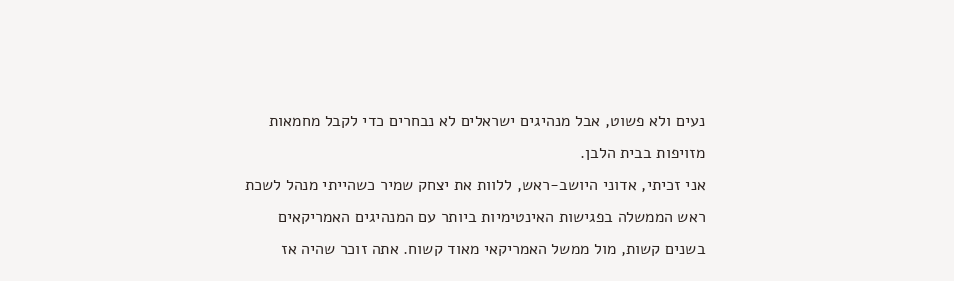נעים ולא פשוט, אבל מנהיגים ישראלים לא נבחרים כדי לקבל מחמאות מזויפות בבית הלבן.
אני זכיתי, אדוני היושב-ראש, ללוות את יצחק שמיר כשהייתי מנהל לשכת ראש הממשלה בפגישות האינטימיות ביותר עם המנהיגים האמריקאים בשנים קשות, מול ממשל האמריקאי מאוד קשוח. אתה זוכר שהיה אז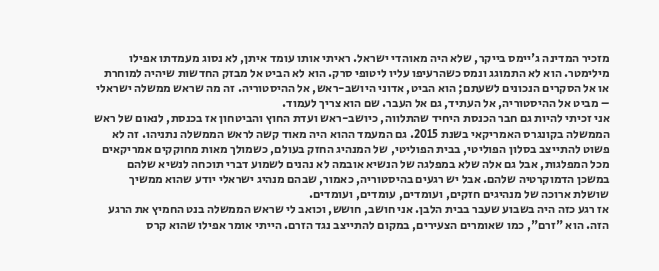מזכיר המדינה ג'יימס בייקר, שלא היה מאוהדי ישראל. ראיתי אותו עומד איתן, לא נסוג מעמדתו אפילו מילימטר. הוא לא התמוגג ונמס כשהרעיפו עליו ליטופי סרק. הוא לא הביט אל מבזק החדשות שיהיה למוחרת או אל הסקרים הנכונים לשעתם; הוא הביט, אדוני היושב-ראש, אל ההיסטוריה. זה מה שראש ממשלה ישראלי – מביט אל ההיסטוריה, אל העתיד, גם אל העבר. שם הוא צריך לעמוד.
אני זכיתי להיות גם חבר הכנסת היחיד שהתלווה, כיושב-ראש ועדת החוץ והביטחון אז בכנסת, לנאום של ראש הממשלה בקונגרס האמריקאי בשנת 2015. גם המעמד ההוא היה מאוד קשה לראש הממשלה נתניהו. זה לא פשוט להתייצב בסלון הפוליטי, בבית הפוליטי, של המנהיג החזק בעולם, כשמולך מאות מחוקקים אמריקאים מכל המפלגות, אבל גם אלה שלא במפלגה של הנשיא אובמה לא נהנים לשמוע דברי תוכחה לנשיא שלהם במשכן הדמוקרטיה שלהם. אבל יש רגעים בהיסטוריה, כאמור, שבהם מנהיג ישראלי יודע שהוא ממשיך שושלת ארוכה של מנהיגים חזקים, ועומדים, עומדים, ועומדים.
אז רגע כזה היה בשבוע שעבר בבית הלבן. אני חושב, חושש, וכואב לי שראש הממשלה בנט החמיץ את הרגע הזה. הוא "זרם", כמו שאומרים הצעירים, במקום להתייצב נגד הזרם. הייתי אומר אפילו שהוא קרס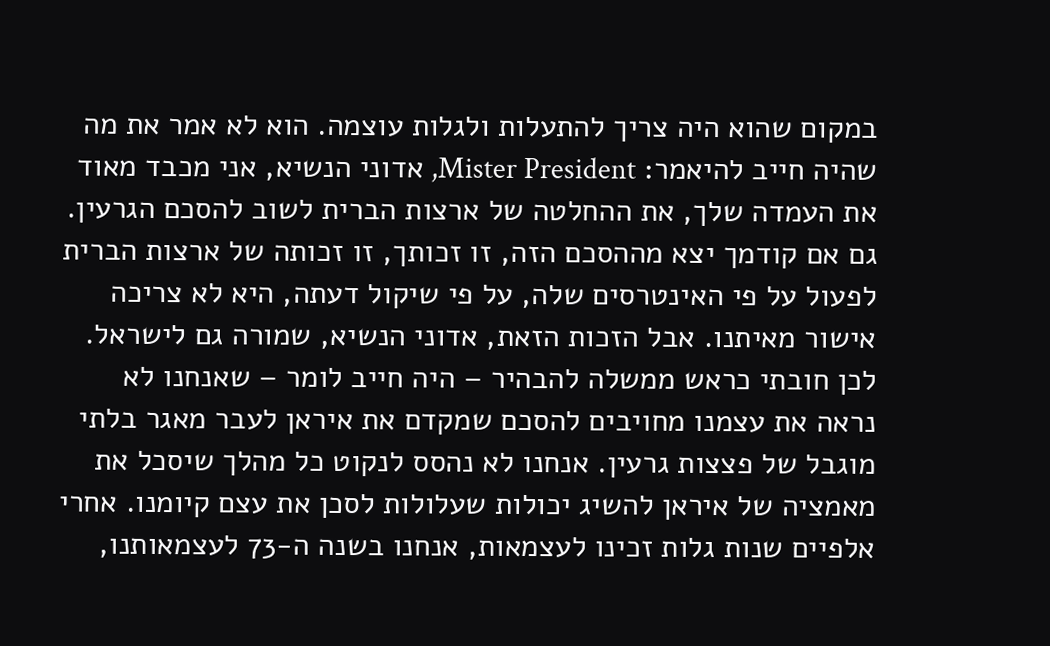במקום שהוא היה צריך להתעלות ולגלות עוצמה. הוא לא אמר את מה שהיה חייב להיאמר: Mister President, אדוני הנשיא, אני מכבד מאוד את העמדה שלך, את ההחלטה של ארצות הברית לשוב להסכם הגרעין. גם אם קודמך יצא מההסכם הזה, זו זכותך, זו זכותה של ארצות הברית לפעול על פי האינטרסים שלה, על פי שיקול דעתה, היא לא צריכה אישור מאיתנו. אבל הזכות הזאת, אדוני הנשיא, שמורה גם לישראל. לכן חובתי כראש ממשלה להבהיר – היה חייב לומר – שאנחנו לא נראה את עצמנו מחויבים להסכם שמקדם את איראן לעבר מאגר בלתי מוגבל של פצצות גרעין. אנחנו לא נהסס לנקוט כל מהלך שיסכל את מאמציה של איראן להשיג יכולות שעלולות לסכן את עצם קיומנו. אחרי אלפיים שנות גלות זכינו לעצמאות, אנחנו בשנה ה-73 לעצמאותנו,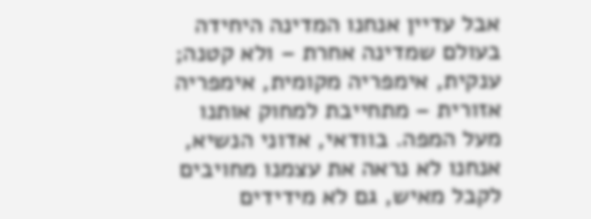אבל עדיין אנחנו המדינה היחידה בעולם שמדינה אחרת – ולא קטנה; ענקית, אימפריה מקומית, אימפריה אזורית – מתחייבת למחוק אותנו מעל המפה. בוודאי, אדוני הנשיא, אנחנו לא נראה את עצמנו מחויבים לקבל מאיש, גם לא מידידים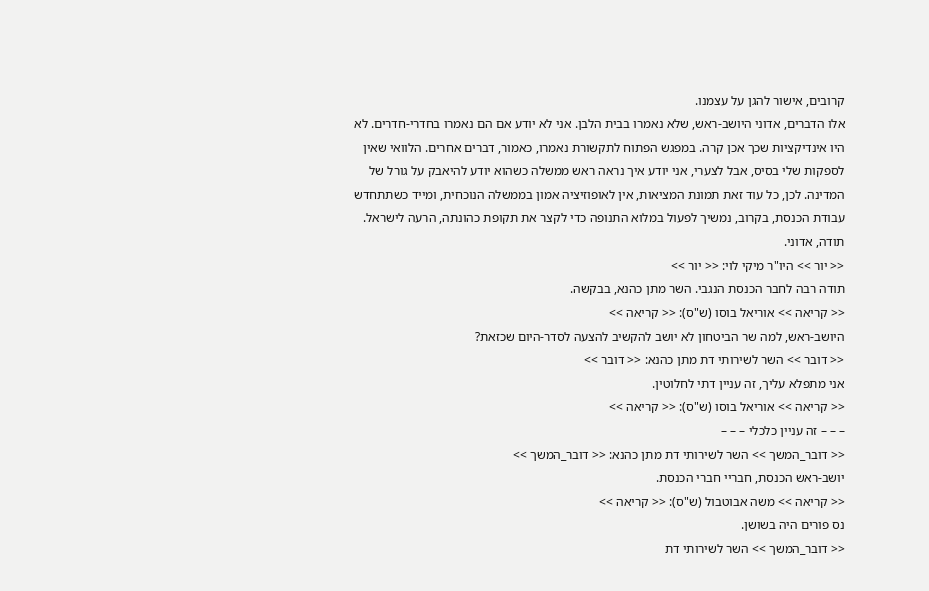קרובים, אישור להגן על עצמנו.
אלו הדברים, אדוני היושב-ראש, שלא נאמרו בבית הלבן. אני לא יודע אם הם נאמרו בחדרי-חדרים. לא היו אינדיקציות שכך אכן קרה. במפגש הפתוח לתקשורת נאמרו, כאמור, דברים אחרים. הלוואי שאין לספקות שלי בסיס, אבל לצערי, אני יודע איך נראה ראש ממשלה כשהוא יודע להיאבק על גורל של המדינה. לכן, כל עוד זאת תמונת המציאות, אין לאופוזיציה אמון בממשלה הנוכחית, ומייד כשתתחדש עבודת הכנסת, בקרוב, נמשיך לפעול במלוא התנופה כדי לקצר את תקופת כהונתה, הרעה לישראל. תודה, אדוני.
<< יור >> היו"ר מיקי לוי: << יור >>
תודה רבה לחבר הכנסת הנגבי. השר מתן כהנא, בבקשה.
<< קריאה >> אוריאל בוסו (ש"ס): << קריאה >>
היושב-ראש, למה שר הביטחון לא יושב להקשיב להצעה לסדר-היום שכזאת?
<< דובר >> השר לשירותי דת מתן כהנא: << דובר >>
אני מתפלא עליך, זה עניין דתי לחלוטין.
<< קריאה >> אוריאל בוסו (ש"ס): << קריאה >>
– – – זה עניין כלכלי – – –
<< דובר_המשך >> השר לשירותי דת מתן כהנא: << דובר_המשך >>
יושב-ראש הכנסת, חבריי חברי הכנסת.
<< קריאה >> משה אבוטבול (ש"ס): << קריאה >>
נס פורים היה בשושן.
<< דובר_המשך >> השר לשירותי דת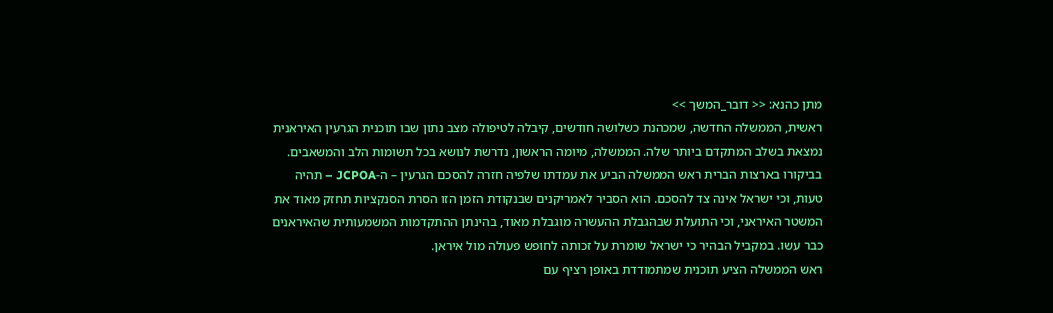מתן כהנא: << דובר_המשך >>
ראשית, הממשלה החדשה, שמכהנת כשלושה חודשים, קיבלה לטיפולה מצב נתון שבו תוכנית הגרעין האיראנית נמצאת בשלב המתקדם ביותר שלה. הממשלה, מיומה הראשון, נדרשת לנושא בכל תשומות הלב והמשאבים.
בביקורו בארצות הברית ראש הממשלה הביע את עמדתו שלפיה חזרה להסכם הגרעין – ה-JCPOA – תהיה טעות, וכי ישראל אינה צד להסכם. הוא הסביר לאמריקנים שבנקודת הזמן הזו הסרת הסנקציות תחזק מאוד את המשטר האיראני, וכי התועלת שבהגבלת ההעשרה מוגבלת מאוד, בהינתן ההתקדמות המשמעותית שהאיראנים כבר עשו. במקביל הבהיר כי ישראל שומרת על זכותה לחופש פעולה מול איראן.
ראש הממשלה הציע תוכנית שמתמודדת באופן רציף עם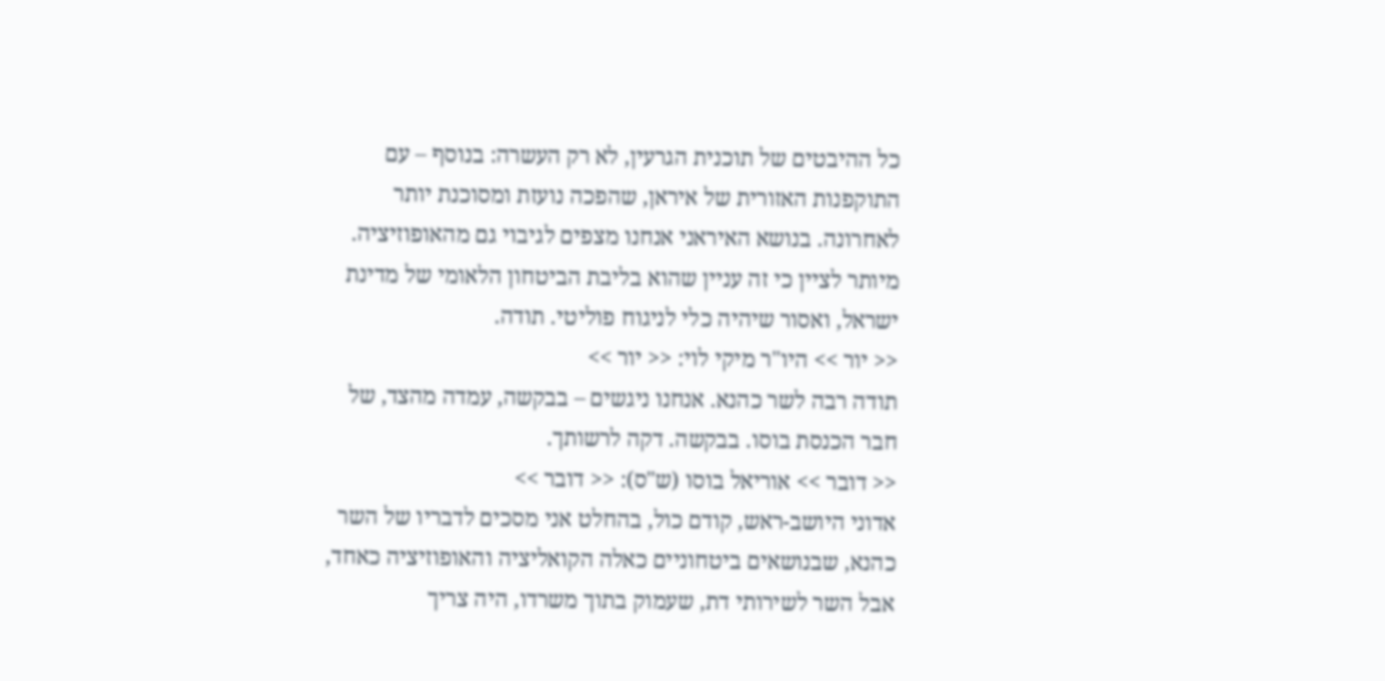כל ההיבטים של תוכנית הגרעין, לא רק העשרה: בנוסף – עם התוקפנות האזורית של איראן, שהפכה נועזת ומסוכנת יותר לאחרונה. בנושא האיראני אנחנו מצפים לגיבוי גם מהאופוזיציה. מיותר לציין כי זה עניין שהוא בליבת הביטחון הלאומי של מדינת ישראל, ואסור שיהיה כלי לניגוח פוליטי. תודה.
<< יור >> היו"ר מיקי לוי: << יור >>
תודה רבה לשר כהנא. אנחנו ניגשים – בבקשה, עמדה מהצד, של חבר הכנסת בוסו. בבקשה. דקה לרשותך.
<< דובר >> אוריאל בוסו (ש"ס): << דובר >>
אדוני היושב-ראש, קודם כול, בהחלט אני מסכים לדבריו של השר כהנא, שבנושאים ביטחוניים כאלה הקואליציה והאופוזיציה כאחד, אבל השר לשירותי דת, שעמוק בתוך משרדו, היה צריך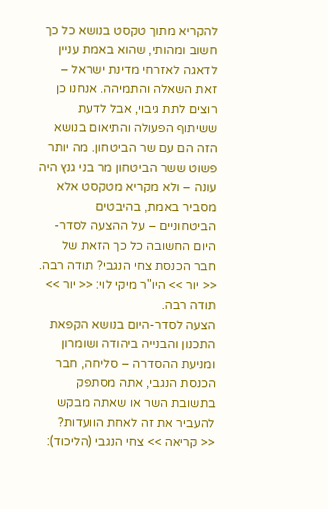להקריא מתוך טקסט בנושא כל כך חשוב ומהותי, שהוא באמת עניין לדאגה לאזרחי מדינת ישראל – זאת השאלה והתמיהה. אנחנו כן רוצים לתת גיבוי, אבל לדעת ששיתוף הפעולה והתיאום בנושא הזה הם עם שר הביטחון. מה יותר פשוט ששר הביטחון מר בני גנץ היה עונה – ולא מקריא מטקסט אלא מסביר באמת, בהיבטים הביטחוניים – על ההצעה לסדר-היום החשובה כל כך הזאת של חבר הכנסת צחי הנגבי? תודה רבה.
<< יור >> היו"ר מיקי לוי: << יור >>
תודה רבה.
הצעה לסדר-היום בנושא הקפאת התכנון והבנייה ביהודה ושומרון ומניעת ההסדרה – סליחה, חבר הכנסת הנגבי, אתה מסתפק בתשובת השר או שאתה מבקש להעביר את זה לאחת הוועדות?
<< קריאה >> צחי הנגבי (הליכוד):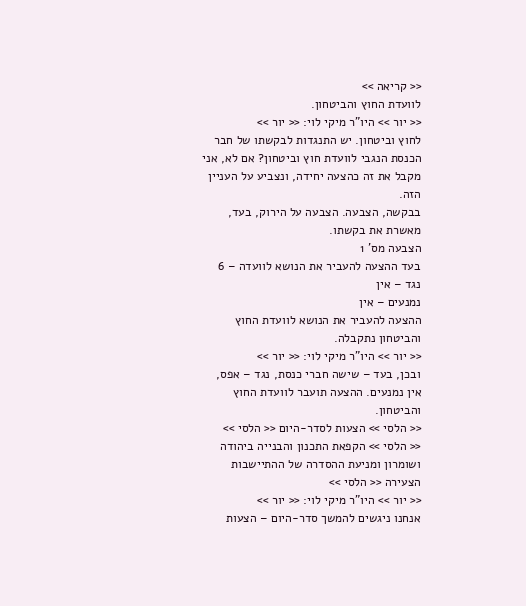<< קריאה >>
לוועדת החוץ והביטחון.
<< יור >> היו"ר מיקי לוי: << יור >>
לחוץ וביטחון. יש התנגדות לבקשתו של חבר הכנסת הנגבי לוועדת חוץ וביטחון? אם לא, אני מקבל את זה כהצעה יחידה, ונצביע על העניין הזה.
בבקשה, הצבעה. הצבעה על הירוק, בעד, מאשרת את בקשתו.
הצבעה מס' 1
בעד ההצעה להעביר את הנושא לוועדה – 6
נגד – אין
נמנעים – אין
ההצעה להעביר את הנושא לוועדת החוץ והביטחון נתקבלה.
<< יור >> היו"ר מיקי לוי: << יור >>
ובכן, בעד – שישה חברי כנסת, נגד – אפס, אין נמנעים. ההצעה תועבר לוועדת החוץ והביטחון.
<< הלסי >> הצעות לסדר-היום << הלסי >>
<< הלסי >> הקפאת התכנון והבנייה ביהודה ושומרון ומניעת ההסדרה של ההתיישבות הצעירה << הלסי >>
<< יור >> היו"ר מיקי לוי: << יור >>
אנחנו ניגשים להמשך סדר-היום – הצעות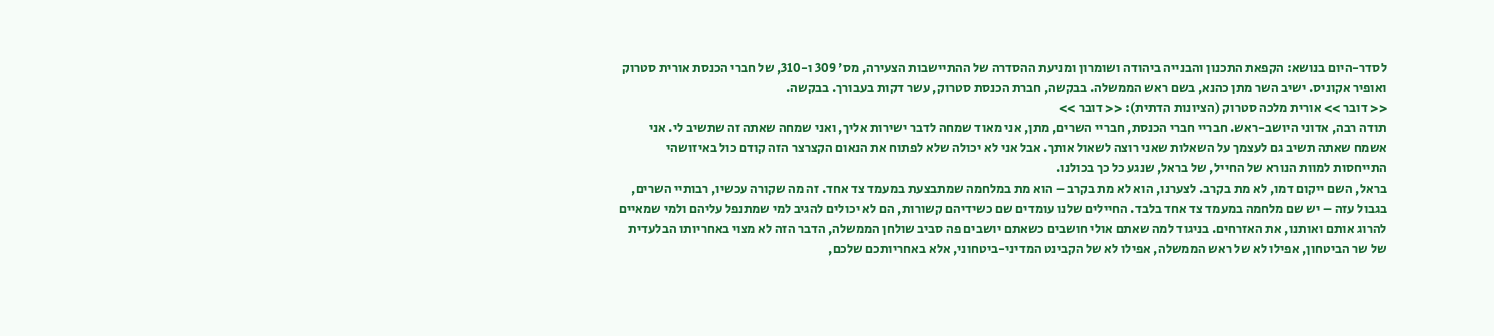לסדר-היום בנושא: הקפאת התכנון והבנייה ביהודה ושומרון ומניעת ההסדרה של ההתיישבות הצעירה, מס' 309 ו-310, של חברי הכנסת אורית סטרוק ואופיר אקוניס. ישיב השר מתן כהנא, בשם ראש הממשלה. בבקשה, חברת הכנסת סטרוק, עשר דקות בעבורך. בבקשה.
<< דובר >> אורית מלכה סטרוק (הציונות הדתית): << דובר >>
תודה רבה, אדוני היושב-ראש. חבריי חברי הכנסת, חבריי השרים, מתן, אני מאוד שמחה לדבר ישירות אליך, ואני שמחה שאתה זה שתשיב לי. אני אשמח שאתה תשיב גם לעצמך על השאלות שאני רוצה לשאול אותך. אבל אני לא יכולה שלא לפתוח את הנאום הקצרצר הזה קודם כול באיזושהי התייחסות למוות הנורא של החייל, של בראל, שנגע כל כך בכולנו.
בראל, השם ייקום דמו, לא מת בקרב. לצערנו, הוא לא מת בקרב – הוא מת במלחמה שמתבצעת במעמד צד אחד. זה מה שקורה עכשיו, רבותיי השרים, בגבול עזה – יש שם מלחמה במעמד צד אחד בלבד. החיילים שלנו עומדים שם כשידיהם קשורות, הם לא יכולים להגיב למי שמתנפל עליהם ולמי שמאיים להרוג אותם ואותנו, את האזרחים. בניגוד למה שאתם אולי חושבים כשאתם יושבים פה סביב שולחן הממשלה, הדבר הזה לא מצוי באחריותו הבלעדית של שר הביטחון, אפילו לא של ראש הממשלה, אפילו לא של הקבינט המדיני-ביטחוני, אלא באחריותכם שלכם,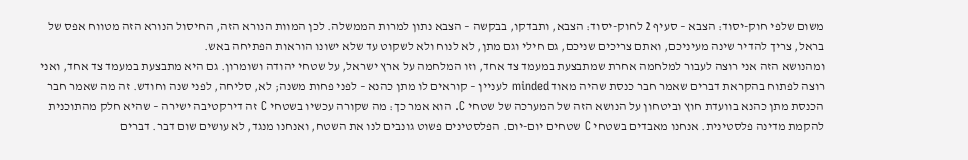משום שלפי חוק-יסוד: הצבא – סעיף 2 לחוק-יסוד: הצבא, ותבדקו, בבקשה – הצבא נתון למרות הממשלה. לכן המוות הנורא הזה, החיסול הנורא הזה מטווח אפס של בראל, צריך להדיר שינה מעיניכם, ואתם צריכים שניכם, גם חילי וגם מתן, לא לנוח ולא לשקוט עד שלא ישונו הוראות הפתיחה באש.
ומהנושא הזה אני רוצה לעבור למלחמה אחרת שמתבצעת במעמד צד אחד, וזו המלחמה על ארץ ישראל, על שטחי יהודה ושומרון. גם היא מתבצעת במעמד צד אחד, ואני רוצה לפתוח בהקראת דברים שאמר חבר כנסת שהיה מאוד minded לעניין – קוראים לו מתן כהנא – לפני פחות משנה; לא, סליחה, לפני שנה וחודש. זה מה שאמר חבר הכנסת מתן כהנא בוועדת חוץ וביטחון על הנושא הזה של המערכה של שטחי C. הוא אמר כך: מה שקורה עכשיו בשטחי C זה דירקטיבה ישירה – שהיא חלק מהתוכנית להקמת מדינה פלסטינית. אנחנו מאבדים בשטחי C שטחים יום-יום. הפלסטינים פשוט גונבים לנו את השטח, ואנחנו מנגד, לא עושים שום דבר. דברים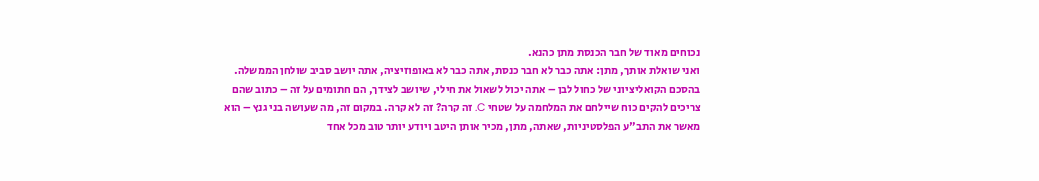נכוחים מאוד של חבר הכנסת מתן כהנא.
ואני שואלת אותך, מתן: אתה כבר לא חבר כנסת, אתה כבר לא באופוזיציה, אתה יושב סביב שולחן הממשלה. בהסכם הקואליציוני של כחול לבן – אתה יכול לשאול את חילי, שיושב לצידך, הם חתומים על זה – כתוב שהם צריכים להקים כוח שיילחם את המלחמה על שטחי C. זה קרה? זה לא קרה. במקום זה, מה שעושה בני גנץ – הוא מאשר את התב"ע הפלסטיניות, שאתה, מתן, מכיר אותן היטב ויודע יותר טוב מכל אחד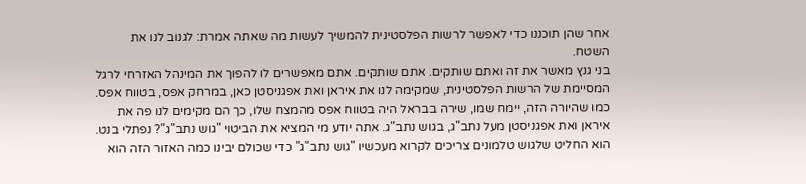אחר שהן תוכננו כדי לאפשר לרשות הפלסטינית להמשיך לעשות מה שאתה אמרת: לגנוב לנו את השטח.
בני גנץ מאשר את זה ואתם שותקים. אתם שותקים. אתם מאפשרים לו להפוך את המינהל האזרחי לרגל המסיימת של הרשות הפלסטינית, שמקימה לנו את איראן ואת אפגניסטן כאן, במרחק אפס, בטווח אפס. כמו שהיורה הזה, יימח שמו, שירה בבראל היה בטווח אפס מהמצח שלו, כך הם מקימים לנו פה את איראן ואת אפגניסטן מעל נתב"ג, בגוש נתב"ג. אתה יודע מי המציא את הביטוי "גוש נתב"ג"? נפתלי בנט. הוא החליט שלגוש טלמונים צריכים לקרוא מעכשיו "גוש נתב"ג" כדי שכולם יבינו כמה האזור הזה הוא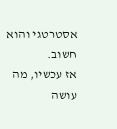אסטרטגי והוא חשוב.
אז עכשיו, מה עושה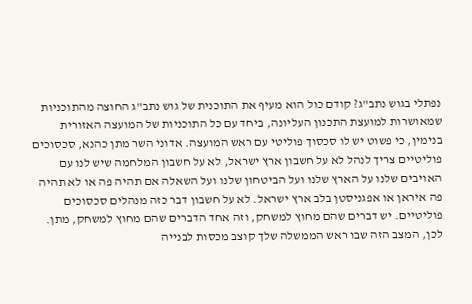נפתלי בגוש נתב"ג? קודם כול הוא מעיף את התוכנית של גוש נתב"ג החוצה מהתוכניות שמאושרות למועצת התכנון העליונה, ביחד עם כל התוכניות של המועצה האזורית בנימין, כי פשוט יש לו סכסוך פוליטי עם ראש המועצה. אדוני השר מתן כהנא, סכסוכים פוליטיים צריך לנהל לא על חשבון ארץ ישראל, לא על חשבון המלחמה שיש לנו עם האויבים שלנו על הארץ שלנו ועל הביטחון שלנו ועל השאלה אם תהיה פה או לא תהיה פה איראן או אפגניסטן בלב ארץ ישראל. לא על חשבון דבר כזה מנהלים סכסוכים פוליטיים. יש דברים שהם מחוץ למשחק, וזה אחד הדברים שהם מחוץ למשחק, מתן.
לכן, המצב הזה שבו ראש הממשלה שלך קוצב מכסות לבנייה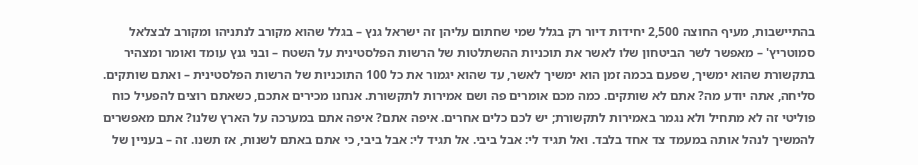בהתיישבות, מעיף החוצה 2,500 יחידות דיור רק בגלל שמי שחתום עליהן זה ישראל גנץ – בגלל שהוא מקורב לנתניהו ומקורב לבצלאל סמוטריץ' – מאפשר לשר הביטחון שלו לאשר את תוכניות ההשתלטות של הרשות הפלסטינית על השטח – ובני גנץ עומד ואומר ומצהיר בתקשורת שהוא ימשיך, שפעם בכמה זמן הוא ימשיך לאשר, עד שהוא יגמור את כל 100 התוכניות של הרשות הפלסטינית – ואתם שותקים. סליחה, אתה יודע מה? אתם לא שותקים. כמה מכם אומרים פה ושם אמירות לתקשורת. אנחנו מכירים אתכם, כשאתם רוצים להפעיל כוח פוליטי זה לא מתחיל ולא נגמר באמירות לתקשורת; יש לכם כלים אחרים. איפה אתם? איפה אתם במערכה על הארץ שלנו? אתם מאפשרים להמשיך לנהל אותה במעמד צד אחד בלבד. ואל תגיד לי: אבל ביבי. אל תגיד לי: אבל ביבי, כי אתם באתם לשנות, אז תשנו. זה – בעניין של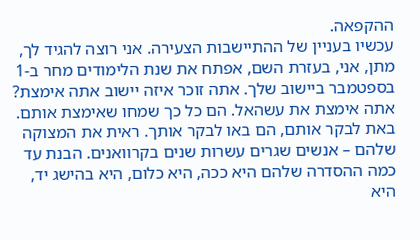ההקפאה.
עכשיו בעניין של ההתיישבות הצעירה. אני רוצה להגיד לך, מתן, אני, בעזרת השם, אפתח את שנת הלימודים מחר ב-1 בספטמבר ביישוב שלך. אתה זוכר איזה יישוב אתה אימצת? אתה אימצת את עשהאל. הם כל כך שמחו שאימצת אותם. באת לבקר אותם, הם באו לבקר אותך. ראית את המצוקה שלהם – אנשים שגרים עשרות שנים בקרוואנים. הבנת עד כמה ההסדרה שלהם היא ככה, היא כלום, היא בהישג יד, היא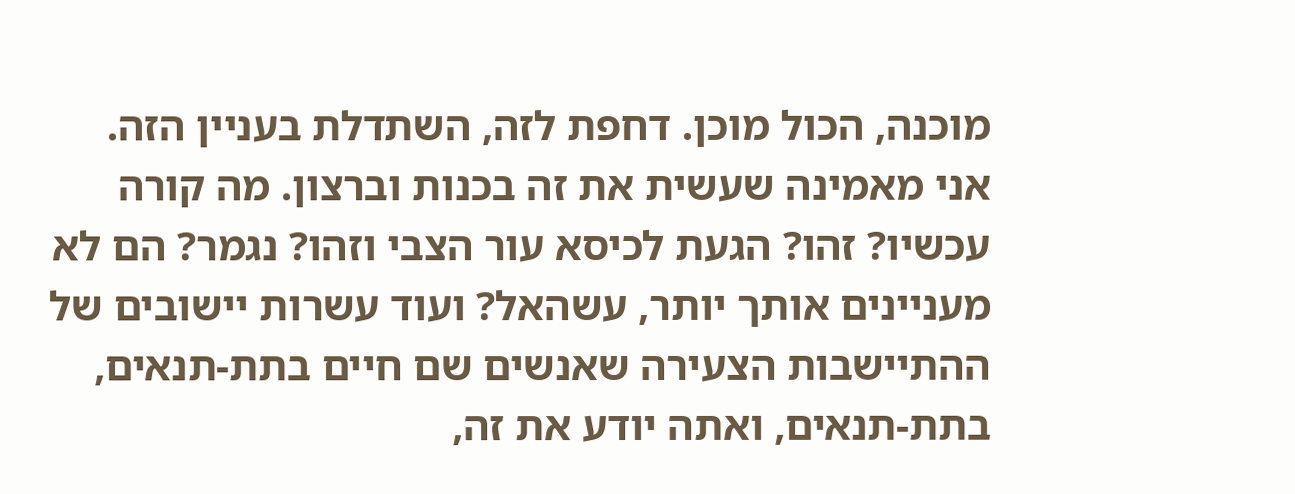מוכנה, הכול מוכן. דחפת לזה, השתדלת בעניין הזה. אני מאמינה שעשית את זה בכנות וברצון. מה קורה עכשיו? זהו? הגעת לכיסא עור הצבי וזהו? נגמר? הם לא מעניינים אותך יותר, עשהאל? ועוד עשרות יישובים של ההתיישבות הצעירה שאנשים שם חיים בתת-תנאים, בתת-תנאים, ואתה יודע את זה,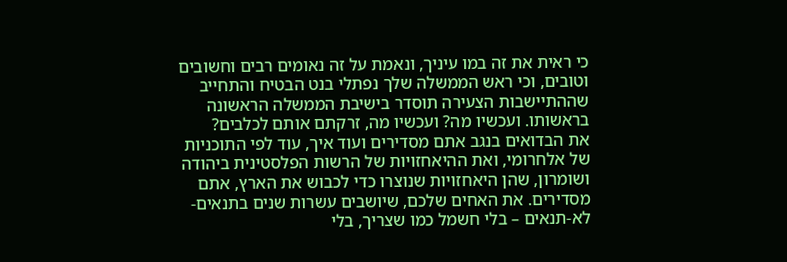כי ראית את זה במו עיניך, ונאמת על זה נאומים רבים וחשובים וטובים, וכי ראש הממשלה שלך נפתלי בנט הבטיח והתחייב שההתיישבות הצעירה תוסדר בישיבת הממשלה הראשונה בראשותו. ועכשיו מה? ועכשיו מה, זרקתם אותם לכלבים?
את הבדואים בנגב אתם מסדירים ועוד איך, עוד לפי התוכניות של אלחרומי, ואת ההיאחזויות של הרשות הפלסטינית ביהודה ושומרון, שהן היאחזויות שנוצרו כדי לכבוש את הארץ, אתם מסדירים. את האחים שלכם, שיושבים עשרות שנים בתנאים-לא-תנאים – בלי חשמל כמו שצריך, בלי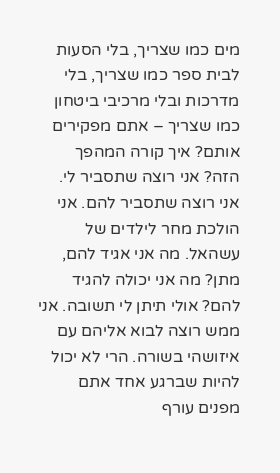מים כמו שצריך, בלי הסעות לבית ספר כמו שצריך, בלי מדרכות ובלי מרכיבי ביטחון כמו שצריך – אתם מפקירים אותם? איך קורה המהפך הזה? אני רוצה שתסביר לי. אני רוצה שתסביר להם. אני הולכת מחר לילדים של עשהאל. מה אני אגיד להם, מתן? מה אני יכולה להגיד להם? אולי תיתן לי תשובה. אני ממש רוצה לבוא אליהם עם איזושהי בשורה. הרי לא יכול להיות שברגע אחד אתם מפנים עורף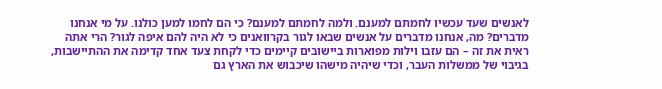לאנשים שעד עכשיו לחמתם למענם. ולמה לחמתם למענם? כי הם לחמו למען כולנו. על מי אנחנו מדברים? מה, אנחנו מדברים על אנשים שבאו לגור בקרוואנים כי לא היה להם איפה לגור? הרי אתה ראית את זה – הם עזבו וילות מפוארות ביישובים קיימים כדי לקחת צעד אחד קדימה את ההתיישבות, בגיבוי של ממשלות העבר, וכדי שיהיה מישהו שיכבוש את הארץ גם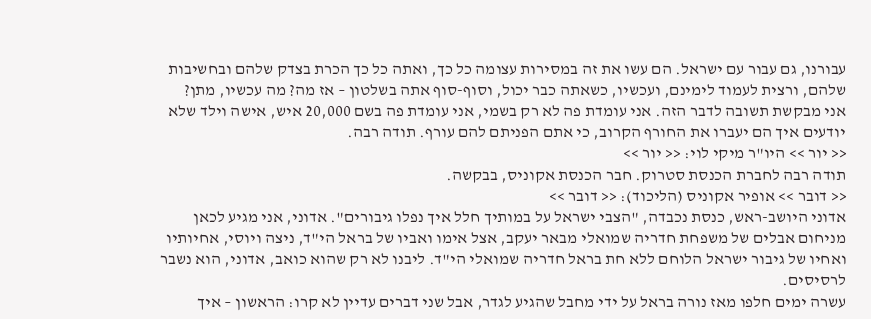עבורנו, גם עבור עם ישראל. הם עשו את זה במסירות עצומה כל כך, ואתה כל כך הכרת בצדק שלהם ובחשיבות שלהם, ורצית לעמוד לימינם, ועכשיו, כשאתה כבר יכול, וסוף-סוף אתה בשלטון – אז מה? מה עכשיו, מתן?
אני מבקשת תשובה לדבר הזה. אני עומדת פה לא רק בשמי, אני עומדת פה בשם 20,000 איש, אישה וילד שלא יודעים איך הם יעברו את החורף הקרוב, כי אתם הפניתם להם עורף. תודה רבה.
<< יור >> היו"ר מיקי לוי: << יור >>
תודה רבה לחברת הכנסת סטרוק. חבר הכנסת אקוניס, בבקשה.
<< דובר >> אופיר אקוניס (הליכוד): << דובר >>
אדוני היושב-ראש, כנסת נכבדה, "הצבי ישראל על במותיך חלל איך נפלו גיבורים". אדוני, אני מגיע לכאן מניחום אבלים של משפחת חדריה שמואלי מבאר יעקב, אצל אימו ואביו של בראל הי"ד, ניצה ויוסי, אחיותיו ואחיו של גיבור ישראל הלוחם ללא חת בראל חדריה שמואלי הי"ד. ליבנו לא רק שהוא כואב, אדוני, הוא נשבר לרסיסים.
עשרה ימים חלפו מאז נורה בראל על ידי מחבל שהגיע לגדר, אבל שני דברים עדיין לא קרו: הראשון – איך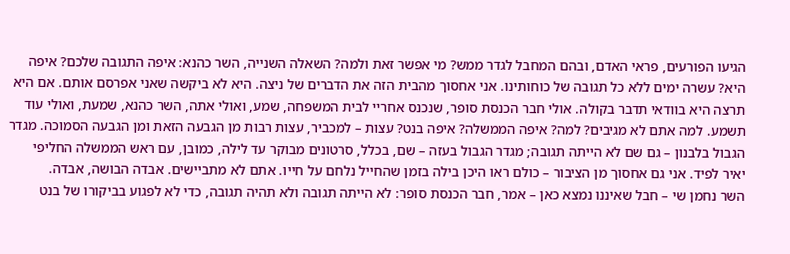הגיעו הפורעים, פראי האדם, ובהם המחבל לגדר ממש? מי אפשר זאת ולמה? השאלה השנייה, השר כהנא: איפה התגובה שלכם? איפה היא? עשרה ימים ללא כל תגובה של כוחותינו. אני אחסוך מהבית הזה את הדברים של ניצה. היא לא ביקשה שאני אפרסם אותם. אם היא תרצה היא בוודאי תדבר בקולה. אולי חבר הכנסת סופר, שנכנס אחריי לבית המשפחה, שמע, ואולי אתה, השר כהנא, שמעת, ואולי עוד תשמע. למה אתם לא מגיבים? למה? איפה הממשלה? איפה בנט? עצות – למכביר, עצות רבות מן הגבעה הזאת ומן הגבעה הסמוכה. מגדר הגבול בלבנון – גם שם לא הייתה תגובה; מגדר הגבול בעזה – שם, בכלל, סרטונים מבוקר עד לילה, כמובן, עם ראש הממשלה החליפי יאיר לפיד. אני גם אחסוך מן הציבור – כולם ראו היכן בילה בזמן שהחייל נלחם על חייו. אתם לא מתביישים. אבדה הבושה, אבדה.
השר נחמן שי – חבל שאיננו נמצא כאן – אמר, חבר הכנסת סופר: לא הייתה תגובה ולא תהיה תגובה, כדי לא לפגוע בביקורו של בנט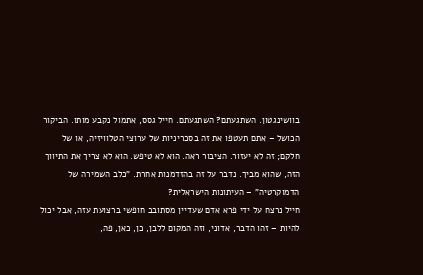בוושינגטון. השתגעתם? השתגעתם. חייל גסס, אתמול נקבע מותו. הביקור הכושל – אתם תעטפו את זה בסכריניות של ערוצי הטלוויזיה, או של חלקם; זה לא יעזור. הציבור ראה. הוא לא טיפש. הוא לא צריך את התיווך הזה, שהוא מביך. נדבר על זה בהזדמנות אחרת. "כלב השמירה של הדמוקרטיה" – העיתונות הישראלית?
חייל נרצח על ידי פרא אדם שעדיין מסתובב חופשי ברצועת עזה, אבל יכול להיות – זהו הדבר, אדוני, וזה המקום ללבן, כן, כאן, פה,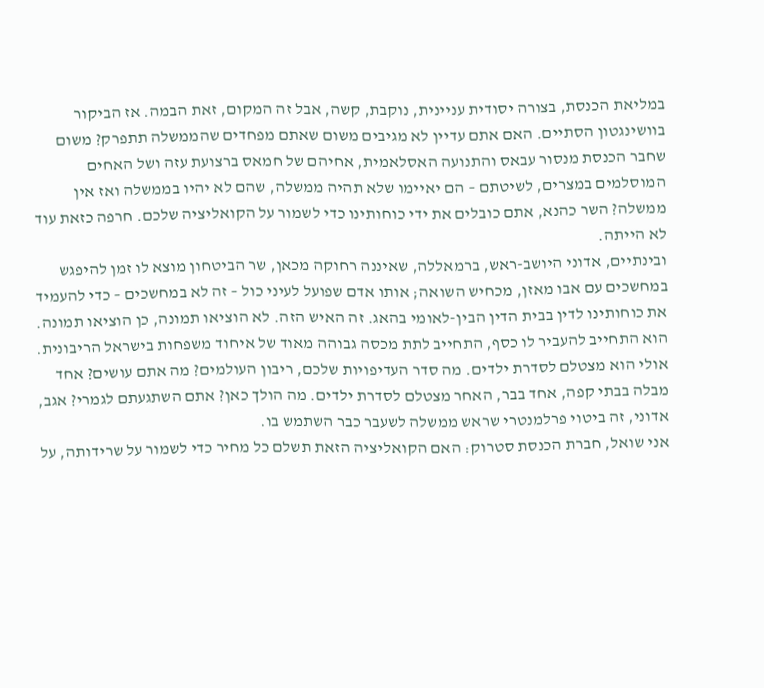במליאת הכנסת, בצורה יסודית עניינית, נוקבת, קשה, אבל זה המקום, זאת הבמה. אז הביקור בוושינגטון הסתיים. האם אתם עדיין לא מגיבים משום שאתם מפחדים שהממשלה תתפרק? משום שחבר הכנסת מנסור עבאס והתנועה האסלאמית, אחיהם של חמאס ברצועת עזה ושל האחים המוסלמים במצרים, לשיטתם – הם יאיימו שלא תהיה ממשלה, שהם לא יהיו בממשלה ואז אין ממשלה? השר כהנא, אתם כובלים את ידי כוחותינו כדי לשמור על הקואליציה שלכם. חרפה כזאת עוד לא הייתה.
ובינתיים, אדוני היושב-ראש, ברמאללה, שאיננה רחוקה מכאן, שר הביטחון מוצא לו זמן להיפגש במחשכים עם אבו מאזן, מכחיש השואה; אותו אדם שפועל לעיני כול – זה לא במחשכים – כדי להעמיד את כוחותינו לדין בבית הדין הבין-לאומי בהאג. זה האיש הזה. לא הוציאו תמונה, כן הוציאו תמונה. הוא התחייב להעביר לו כסף, התחייב לתת מכסה גבוהה מאוד של איחוד משפחות בישראל הריבונית. אולי הוא מצטלם לסדרת ילדים. מה סדר העדיפויות שלכם, ריבון העולמים? מה אתם עושים? אחד מבלה בבתי קפה, אחד בבר, האחר מצטלם לסדרת ילדים. מה הולך כאן? אתם השתגעתם לגמרי? אגב, אדוני, זה ביטוי פרלמנטרי שראש ממשלה לשעבר כבר השתמש בו.
אני שואל, חברת הכנסת סטרוק: האם הקואליציה הזאת תשלם כל מחיר כדי לשמור על שרידותה, על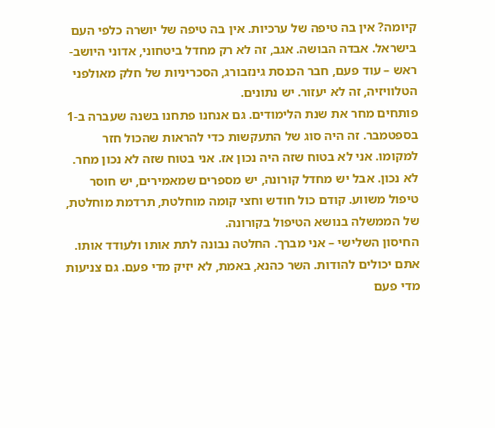קיומה? אין בה טיפה של ערכיות. אין בה טיפה של יושרה כלפי העם בישראל. אבדה הבושה. אגב, זה לא רק מחדל ביטחוני, אדוני היושב-ראש – עוד פעם, חבר הכנסת גינזבורג, הסכריניות של חלק מאולפני הטלוויזיה, זה לא יעזור. יש נתונים.
פותחים מחר את שנת הלימודים. גם אנחנו פתחנו בשנה שעברה ב-1 בספטמבר. זה היה סוג של התעקשות כדי להראות שהכול חזר למקומו. אני לא בטוח שזה היה נכון אז. אני בטוח שזה לא נכון מחר. לא נכון. אבל יש מחדל קורונה, יש מספרים שמאמירים, יש חוסר טיפול משווע. קודם כול חודש וחצי קומה מוחלטת, תרדמת מוחלטת, של הממשלה בנושא הטיפול בקורונה.
החיסון השלישי – אני מברך. החלטה נבונה לתת אותו ולעודד אותו. אתם יכולים להודות. השר כהנא, באמת, לא יזיק מדי פעם. גם צניעות מדי פעם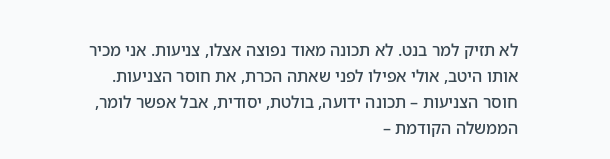לא תזיק למר בנט. לא תכונה מאוד נפוצה אצלו, צניעות. אני מכיר אותו היטב, אולי אפילו לפני שאתה הכרת, את חוסר הצניעות. חוסר הצניעות – תכונה ידועה, בולטת, יסודית, אבל אפשר לומר, הממשלה הקודמת –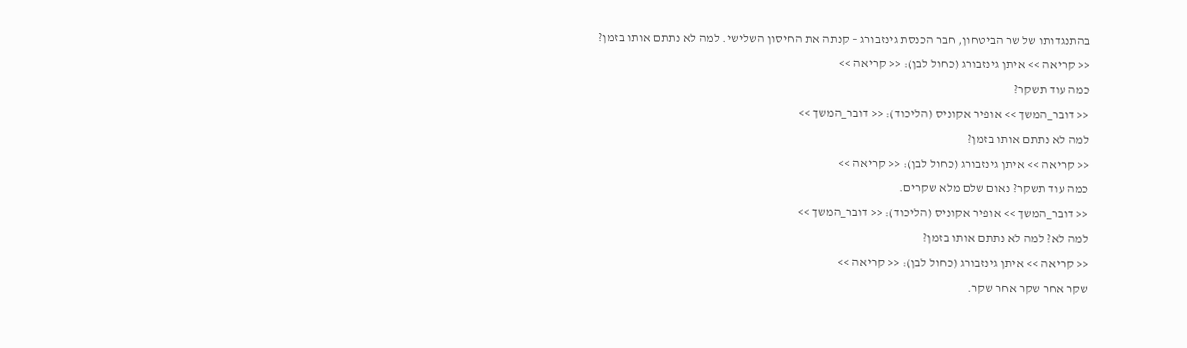בהתנגדותו של שר הביטחון, חבר הכנסת גינזבורג – קנתה את החיסון השלישי. למה לא נתתם אותו בזמן?
<< קריאה >> איתן גינזבורג (כחול לבן): << קריאה >>
כמה עוד תשקר?
<< דובר_המשך >> אופיר אקוניס (הליכוד): << דובר_המשך >>
למה לא נתתם אותו בזמן?
<< קריאה >> איתן גינזבורג (כחול לבן): << קריאה >>
כמה עוד תשקר? נאום שלם מלא שקרים.
<< דובר_המשך >> אופיר אקוניס (הליכוד): << דובר_המשך >>
למה לא? למה לא נתתם אותו בזמן?
<< קריאה >> איתן גינזבורג (כחול לבן): << קריאה >>
שקר אחר שקר אחר שקר.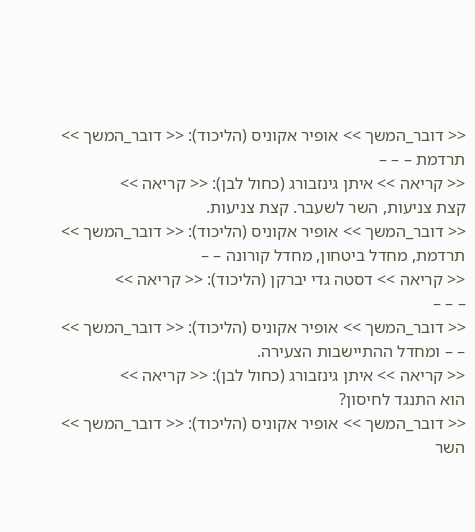<< דובר_המשך >> אופיר אקוניס (הליכוד): << דובר_המשך >>
תרדמת – – –
<< קריאה >> איתן גינזבורג (כחול לבן): << קריאה >>
קצת צניעות, השר לשעבר. קצת צניעות.
<< דובר_המשך >> אופיר אקוניס (הליכוד): << דובר_המשך >>
תרדמת, מחדל ביטחון, מחדל קורונה – –
<< קריאה >> דסטה גדי יברקן (הליכוד): << קריאה >>
– – –
<< דובר_המשך >> אופיר אקוניס (הליכוד): << דובר_המשך >>
– – ומחדל ההתיישבות הצעירה.
<< קריאה >> איתן גינזבורג (כחול לבן): << קריאה >>
הוא התנגד לחיסון?
<< דובר_המשך >> אופיר אקוניס (הליכוד): << דובר_המשך >>
השר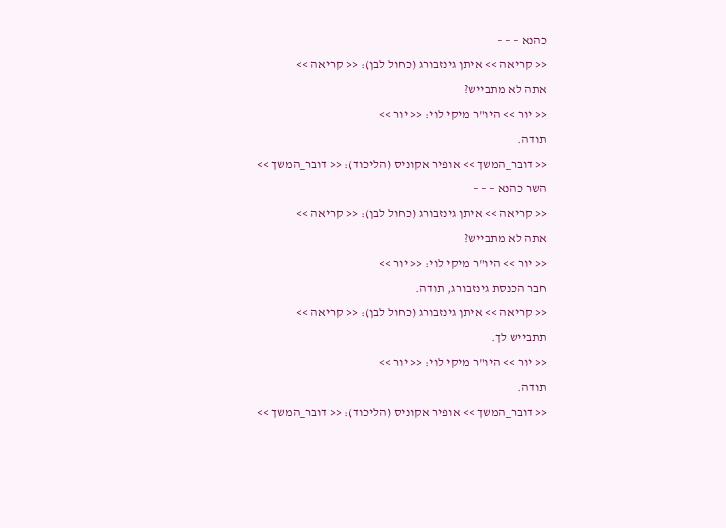כהנא – – –
<< קריאה >> איתן גינזבורג (כחול לבן): << קריאה >>
אתה לא מתבייש?
<< יור >> היו"ר מיקי לוי: << יור >>
תודה.
<< דובר_המשך >> אופיר אקוניס (הליכוד): << דובר_המשך >>
השר כהנא – – –
<< קריאה >> איתן גינזבורג (כחול לבן): << קריאה >>
אתה לא מתבייש?
<< יור >> היו"ר מיקי לוי: << יור >>
חבר הכנסת גינזבורג, תודה.
<< קריאה >> איתן גינזבורג (כחול לבן): << קריאה >>
תתבייש לך.
<< יור >> היו"ר מיקי לוי: << יור >>
תודה.
<< דובר_המשך >> אופיר אקוניס (הליכוד): << דובר_המשך >>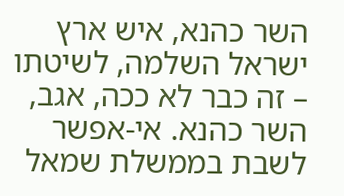השר כהנא, איש ארץ ישראל השלמה, לשיטתו – זה כבר לא ככה, אגב, השר כהנא. אי-אפשר לשבת בממשלת שמאל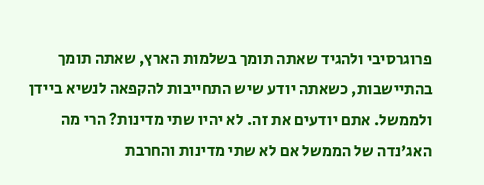פרוגרסיבי ולהגיד שאתה תומך בשלמות הארץ, שאתה תומך בהתיישבות, כשאתה יודע שיש התחייבות להקפאה לנשיא ביידן ולממשל. אתם יודעים את זה. לא יהיו שתי מדינות? הרי מה האג'נדה של הממשל אם לא שתי מדינות והחרבת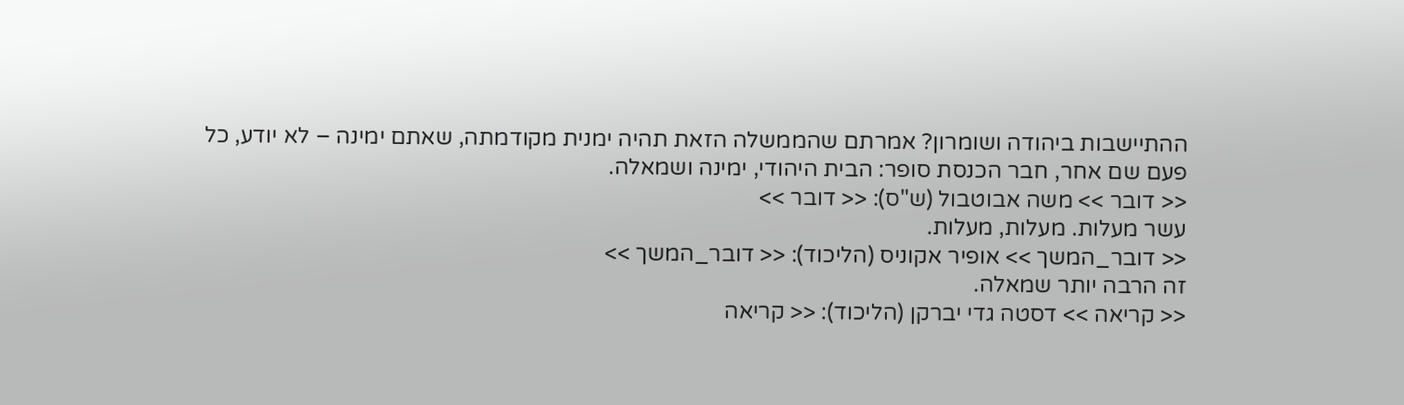ההתיישבות ביהודה ושומרון? אמרתם שהממשלה הזאת תהיה ימנית מקודמתה, שאתם ימינה – לא יודע, כל פעם שם אחר, חבר הכנסת סופר: הבית היהודי, ימינה ושמאלה.
<< דובר >> משה אבוטבול (ש"ס): << דובר >>
עשר מעלות. מעלות, מעלות.
<< דובר_המשך >> אופיר אקוניס (הליכוד): << דובר_המשך >>
זה הרבה יותר שמאלה.
<< קריאה >> דסטה גדי יברקן (הליכוד): << קריאה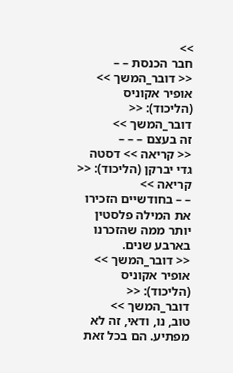>>
חבר הכנסת – –
<< דובר_המשך >> אופיר אקוניס (הליכוד): << דובר_המשך >>
זה בעצם – – –
<< קריאה >> דסטה גדי יברקן (הליכוד): << קריאה >>
– – בחודשיים הזכירו את המילה פלסטין יותר ממה שהזכרנו בארבע שנים.
<< דובר_המשך >> אופיר אקוניס (הליכוד): << דובר_המשך >>
טוב, נו, ודאי, זה לא מפתיע. הם בכל זאת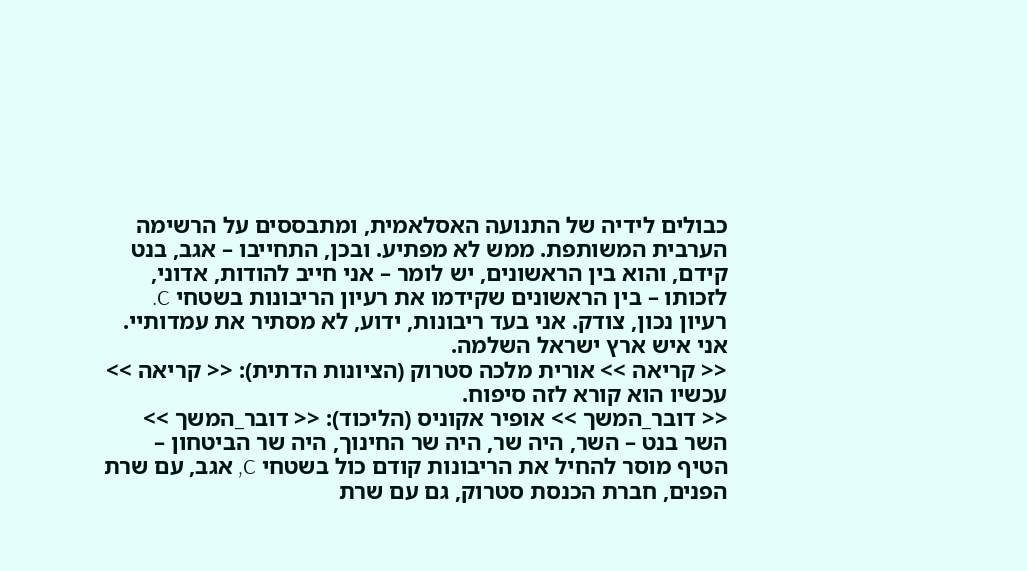כבולים לידיה של התנועה האסלאמית, ומתבססים על הרשימה הערבית המשותפת. ממש לא מפתיע. ובכן, התחייבו – אגב, בנט קידם, והוא בין הראשונים, יש לומר – אני חייב להודות, אדוני, לזכותו – בין הראשונים שקידמו את רעיון הריבונות בשטחי C. רעיון נכון, צודק. אני בעד ריבונות, ידוע, לא מסתיר את עמדותיי. אני איש ארץ ישראל השלמה.
<< קריאה >> אורית מלכה סטרוק (הציונות הדתית): << קריאה >>
עכשיו הוא קורא לזה סיפוח.
<< דובר_המשך >> אופיר אקוניס (הליכוד): << דובר_המשך >>
השר בנט – השר, היה שר, היה שר החינוך, היה שר הביטחון – הטיף מוסר להחיל את הריבונות קודם כול בשטחי C, אגב, עם שרת הפנים, חברת הכנסת סטרוק, גם עם שרת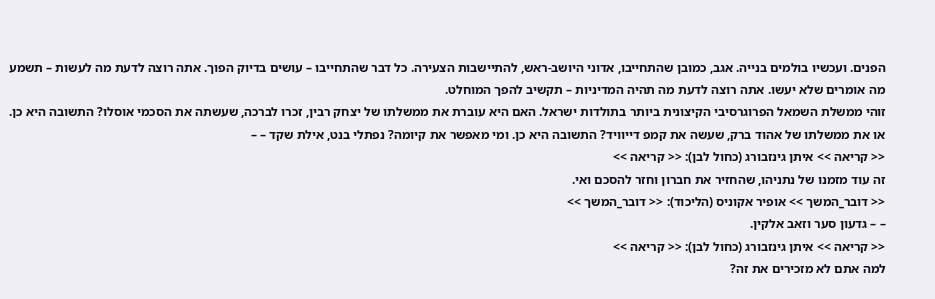הפנים. ועכשיו בולמים בנייה. אגב, כמובן שהתחייבו, אדוני היושב-ראש, להתיישבות הצעירה. כל דבר שהתחייבו – עושים בדיוק הפוך. אתה רוצה לדעת מה לעשות – תשמע מה אומרים שלא יעשו. אתה רוצה לדעת מה תהיה המדיניות – תקשיב להפך המוחלט.
זוהי ממשלת השמאל הפרוגרסיבי הקיצונית ביותר בתולדות ישראל. האם היא עוברת את ממשלתו של יצחק רבין, זכרו לברכה, שעשתה את הסכמי אוסלו? התשובה היא כן. או את ממשלתו של אהוד ברק, שעשה את קמפ דייוויד? התשובה היא כן. ומי מאפשר את קיומה? נפתלי בנט, אילת שקד – –
<< קריאה >> איתן גינזבורג (כחול לבן): << קריאה >>
זה עוד מזמנו של נתניהו, שהחזיר את חברון וחזר להסכם ואי.
<< דובר_המשך >> אופיר אקוניס (הליכוד): << דובר_המשך >>
– – גדעון סער וזאב אלקין.
<< קריאה >> איתן גינזבורג (כחול לבן): << קריאה >>
למה אתם לא מזכירים את זה?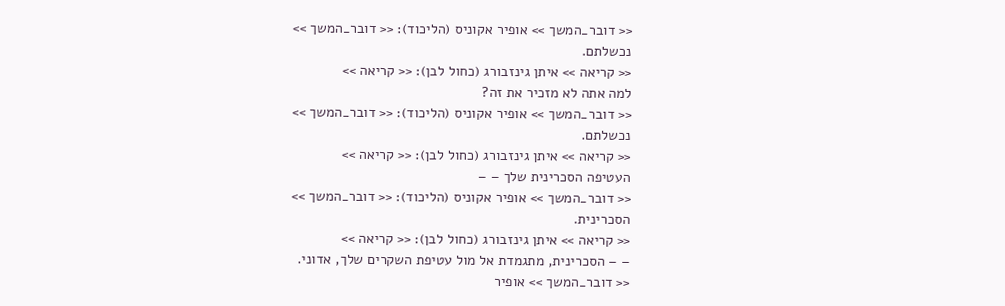<< דובר_המשך >> אופיר אקוניס (הליכוד): << דובר_המשך >>
נכשלתם.
<< קריאה >> איתן גינזבורג (כחול לבן): << קריאה >>
למה אתה לא מזכיר את זה?
<< דובר_המשך >> אופיר אקוניס (הליכוד): << דובר_המשך >>
נכשלתם.
<< קריאה >> איתן גינזבורג (כחול לבן): << קריאה >>
העטיפה הסכרינית שלך – –
<< דובר_המשך >> אופיר אקוניס (הליכוד): << דובר_המשך >>
הסכרינית.
<< קריאה >> איתן גינזבורג (כחול לבן): << קריאה >>
– – הסכרינית, מתגמדת אל מול עטיפת השקרים שלך, אדוני.
<< דובר_המשך >> אופיר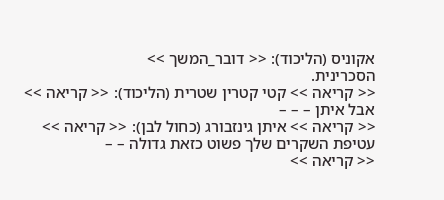אקוניס (הליכוד): << דובר_המשך >>
הסכרינית.
<< קריאה >> קטי קטרין שטרית (הליכוד): << קריאה >>
אבל איתן – – –
<< קריאה >> איתן גינזבורג (כחול לבן): << קריאה >>
עטיפת השקרים שלך פשוט כזאת גדולה – –
<< קריאה >>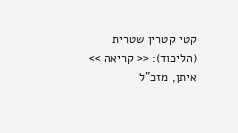קטי קטרין שטרית (הליכוד): << קריאה >>
איתן, מזכ"ל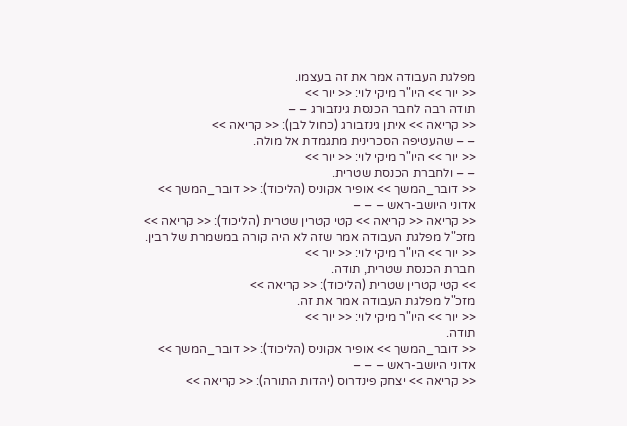מפלגת העבודה אמר את זה בעצמו.
<< יור >> היו"ר מיקי לוי: << יור >>
תודה רבה לחבר הכנסת גינזבורג – –
<< קריאה >> איתן גינזבורג (כחול לבן): << קריאה >>
– – שהעטיפה הסכרינית מתגמדת אל מולה.
<< יור >> היו"ר מיקי לוי: << יור >>
– – ולחברת הכנסת שטרית.
<< דובר_המשך >> אופיר אקוניס (הליכוד): << דובר_המשך >>
אדוני היושב-ראש – – –
<< קריאה << קריאה >> קטי קטרין שטרית (הליכוד): << קריאה >>
מזכ"ל מפלגת העבודה אמר שזה לא היה קורה במשמרת של רבין.
<< יור >> היו"ר מיקי לוי: << יור >>
חברת הכנסת שטרית, תודה.
>> קטי קטרין שטרית (הליכוד): << קריאה >>
מזכ"ל מפלגת העבודה אמר את זה.
<< יור >> היו"ר מיקי לוי: << יור >>
תודה.
<< דובר_המשך >> אופיר אקוניס (הליכוד): << דובר_המשך >>
אדוני היושב-ראש – – –
<< קריאה >> יצחק פינדרוס (יהדות התורה): << קריאה >>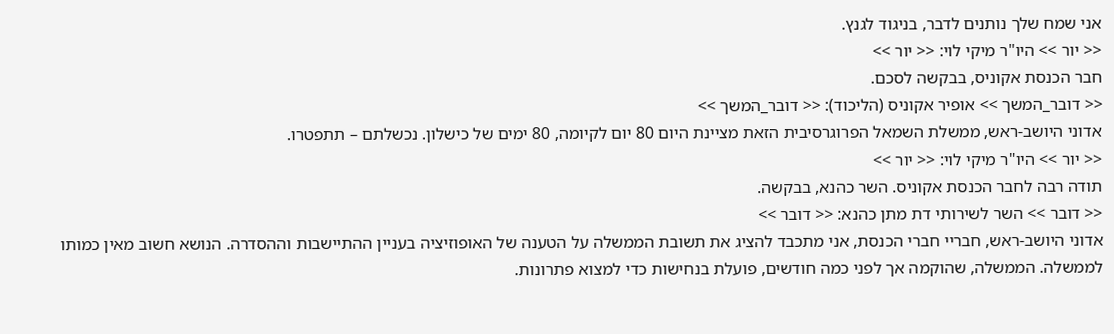אני שמח שלך נותנים לדבר, בניגוד לגנץ.
<< יור >> היו"ר מיקי לוי: << יור >>
חבר הכנסת אקוניס, בבקשה לסכם.
<< דובר_המשך >> אופיר אקוניס (הליכוד): << דובר_המשך >>
אדוני היושב-ראש, ממשלת השמאל הפרוגרסיבית הזאת מציינת היום 80 יום לקיומה, 80 ימים של כישלון. נכשלתם – תתפטרו.
<< יור >> היו"ר מיקי לוי: << יור >>
תודה רבה לחבר הכנסת אקוניס. השר כהנא, בבקשה.
<< דובר >> השר לשירותי דת מתן כהנא: << דובר >>
אדוני היושב-ראש, חבריי חברי הכנסת, אני מתכבד להציג את תשובת הממשלה על הטענה של האופוזיציה בעניין ההתיישבות וההסדרה. הנושא חשוב מאין כמותו לממשלה. הממשלה, שהוקמה אך לפני כמה חודשים, פועלת בנחישות כדי למצוא פתרונות.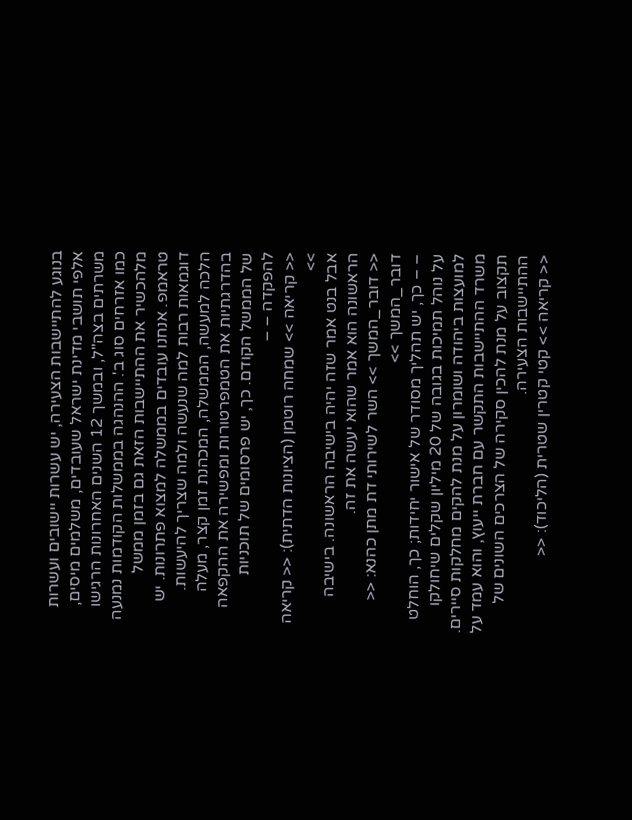בנוגע להתיישבות הצעירה, יש עשרות יישובים ועשרות אלפי תושבי מדינת ישראל שעובדים, משלמים מיסים, משרתים בצה"ל, ובמשך 12 השנים האחרונות הרגישו כמו אזרחים סוג ב'. ההנהגה בממשלות הקודמות נמנעה מלהכשיר את ההתיישבות הזאת גם בזמן ממשל טראמפ. אנחנו עובדים בממשלה למצוא פתרונות. יש דוגמאות רבות למה שנעשה ולמה שצריך להיעשות. הלכה למעשה, הממשלה, המכהנת זמן קצר, מעלה בהדרגתיות את הטמפרטורות ומפשירה את ההקפאה של הממשל הקודם. כך, יש פרסומים של תוכניות להפקדה – –
<< קריאה >> שמחה רוטמן (הציונות הדתית): << קריאה >>
אבל בנט אמר שזה יהיה בישיבה הראשונה. בישיבה הראשונה הוא אמר שהוא יעשה את זה.
<< דובר_המשך >> השר לשירותי דת מתן כהנא: << דובר_המשך >>
– – כך, יש תהליך מסודר של אישור יחידות; כך, הוחלט על נוהל תמיכות בגובה של 20 מיליון שקלים שיחולקו למועצות ביהודה ושומרון על מנת להקים מחלקות סיירים. משרד ההתיישבות התקשר עם חברת ייעוץ, והוא עמד על תקצוב על מנת להכין סקירה של הצרכים השונים של ההתיישבות הצעירה.
<< קריאה >> קטי קטרין שטרית (הליכוד): <<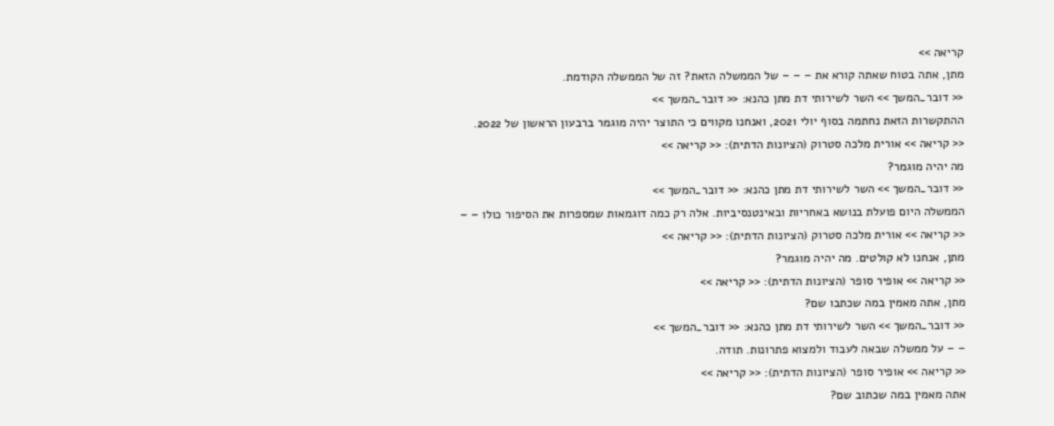קריאה >>
מתן, אתה בטוח שאתה קורא את – – – של הממשלה הזאת? זה של הממשלה הקודמת.
<< דובר_המשך >> השר לשירותי דת מתן כהנא: << דובר_המשך >>
ההתקשרות הזאת נחתמה בסוף יולי 2021, ואנחנו מקווים כי התוצר יהיה מוגמר ברבעון הראשון של 2022.
<< קריאה >> אורית מלכה סטרוק (הציונות הדתית): << קריאה >>
מה יהיה מוגמר?
<< דובר_המשך >> השר לשירותי דת מתן כהנא: << דובר_המשך >>
הממשלה היום פועלת בנושא באחריות ובאינטנסיביות. אלה רק כמה דוגמאות שמספרות את הסיפור כולו – –
<< קריאה >> אורית מלכה סטרוק (הציונות הדתית): << קריאה >>
מתן, אנחנו לא קולטים. מה יהיה מוגמר?
<< קריאה >> אופיר סופר (הציונות הדתית): << קריאה >>
מתן, אתה מאמין במה שכתבו שם?
<< דובר_המשך >> השר לשירותי דת מתן כהנא: << דובר_המשך >>
– – על ממשלה שבאה לעבוד ולמצוא פתרונות. תודה.
<< קריאה >> אופיר סופר (הציונות הדתית): << קריאה >>
אתה מאמין במה שכתוב שם?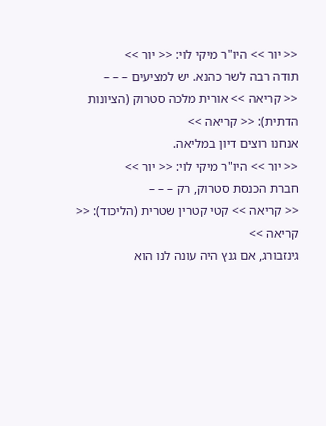<< יור >> היו"ר מיקי לוי: << יור >>
תודה רבה לשר כהנא. יש למציעים – – –
<< קריאה >> אורית מלכה סטרוק (הציונות הדתית): << קריאה >>
אנחנו רוצים דיון במליאה.
<< יור >> היו"ר מיקי לוי: << יור >>
חברת הכנסת סטרוק, רק – – –
<< קריאה >> קטי קטרין שטרית (הליכוד): << קריאה >>
גינזבורג, אם גנץ היה עונה לנו הוא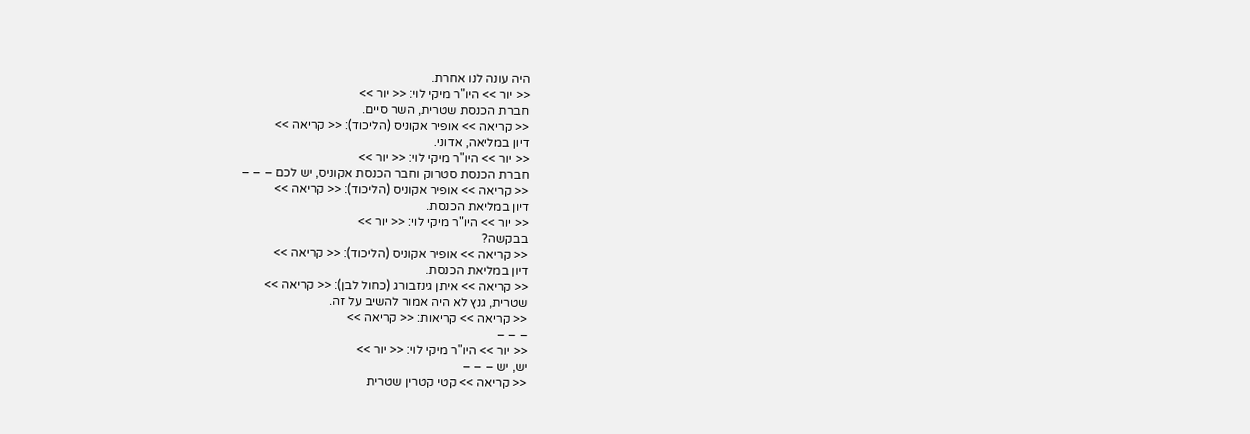היה עונה לנו אחרת.
<< יור >> היו"ר מיקי לוי: << יור >>
חברת הכנסת שטרית, השר סיים.
<< קריאה >> אופיר אקוניס (הליכוד): << קריאה >>
דיון במליאה, אדוני.
<< יור >> היו"ר מיקי לוי: << יור >>
חברת הכנסת סטרוק וחבר הכנסת אקוניס, יש לכם – – –
<< קריאה >> אופיר אקוניס (הליכוד): << קריאה >>
דיון במליאת הכנסת.
<< יור >> היו"ר מיקי לוי: << יור >>
בבקשה?
<< קריאה >> אופיר אקוניס (הליכוד): << קריאה >>
דיון במליאת הכנסת.
<< קריאה >> איתן גינזבורג (כחול לבן): << קריאה >>
שטרית, גנץ לא היה אמור להשיב על זה.
<< קריאה >> קריאות: << קריאה >>
– – –
<< יור >> היו"ר מיקי לוי: << יור >>
יש, יש – – –
<< קריאה >> קטי קטרין שטרית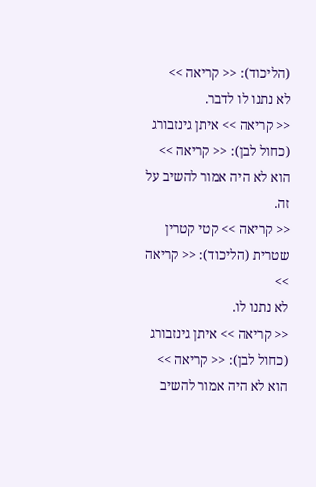(הליכוד): << קריאה >>
לא נתנו לו לדבר.
<< קריאה >> איתן גינזבורג (כחול לבן): << קריאה >>
הוא לא היה אמור להשיב על זה.
<< קריאה >> קטי קטרין שטרית (הליכוד): << קריאה >>
לא נתנו לו.
<< קריאה >> איתן גינזבורג (כחול לבן): << קריאה >>
הוא לא היה אמור להשיב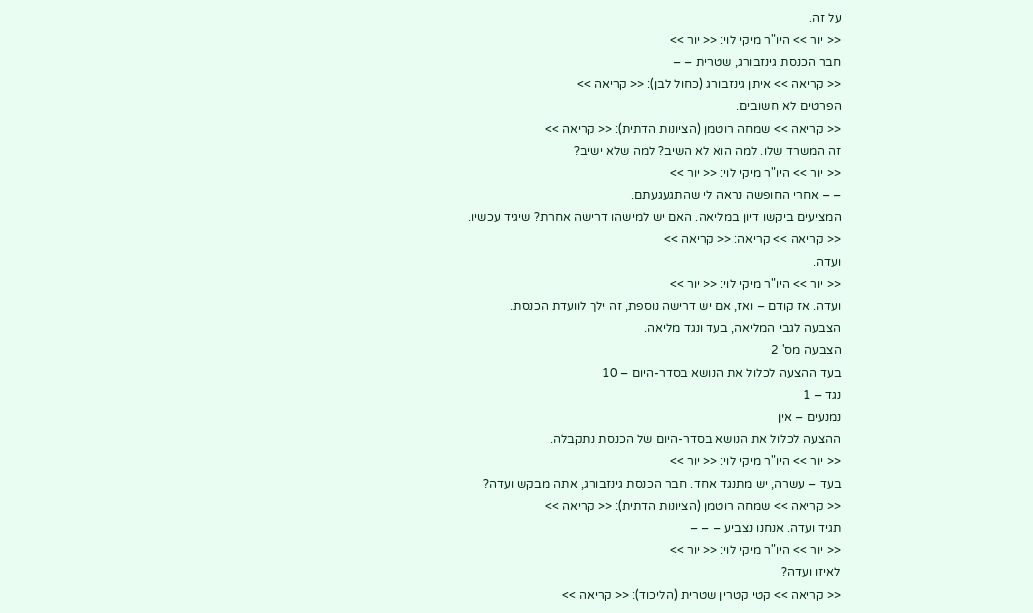על זה.
<< יור >> היו"ר מיקי לוי: << יור >>
חבר הכנסת גינזבורג, שטרית – –
<< קריאה >> איתן גינזבורג (כחול לבן): << קריאה >>
הפרטים לא חשובים.
<< קריאה >> שמחה רוטמן (הציונות הדתית): << קריאה >>
זה המשרד שלו. למה הוא לא השיב? למה שלא ישיב?
<< יור >> היו"ר מיקי לוי: << יור >>
– – אחרי החופשה נראה לי שהתגעגעתם.
המציעים ביקשו דיון במליאה. האם יש למישהו דרישה אחרת? שיגיד עכשיו.
<< קריאה >> קריאה: << קריאה >>
ועדה.
<< יור >> היו"ר מיקי לוי: << יור >>
ועדה. אז קודם – ואז, אם יש דרישה נוספת, זה ילך לוועדת הכנסת.
הצבעה לגבי המליאה, בעד ונגד מליאה.
הצבעה מס' 2
בעד ההצעה לכלול את הנושא בסדר-היום – 10
נגד – 1
נמנעים – אין
ההצעה לכלול את הנושא בסדר-היום של הכנסת נתקבלה.
<< יור >> היו"ר מיקי לוי: << יור >>
בעד – עשרה, יש מתנגד אחד. חבר הכנסת גינזבורג, אתה מבקש ועדה?
<< קריאה >> שמחה רוטמן (הציונות הדתית): << קריאה >>
תגיד ועדה. אנחנו נצביע – – –
<< יור >> היו"ר מיקי לוי: << יור >>
לאיזו ועדה?
<< קריאה >> קטי קטרין שטרית (הליכוד): << קריאה >>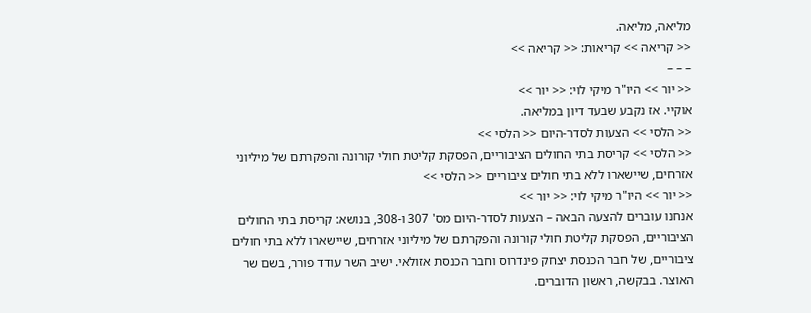מליאה, מליאה.
<< קריאה >> קריאות: << קריאה >>
– – –
<< יור >> היו"ר מיקי לוי: << יור >>
אוקיי. אז נקבע שבעד דיון במליאה.
<< הלסי >> הצעות לסדר-היום << הלסי >>
<< הלסי >> קריסת בתי החולים הציבוריים, הפסקת קליטת חולי קורונה והפקרתם של מיליוני אזרחים, שיישארו ללא בתי חולים ציבוריים << הלסי >>
<< יור >> היו"ר מיקי לוי: << יור >>
אנחנו עוברים להצעה הבאה – הצעות לסדר-היום מס' 307 ו-308, בנושא: קריסת בתי החולים הציבוריים, הפסקת קליטת חולי קורונה והפקרתם של מיליוני אזרחים, שיישארו ללא בתי חולים ציבוריים, של חבר הכנסת יצחק פינדרוס וחבר הכנסת אזולאי. ישיב השר עודד פורר, בשם שר האוצר. בבקשה, ראשון הדוברים.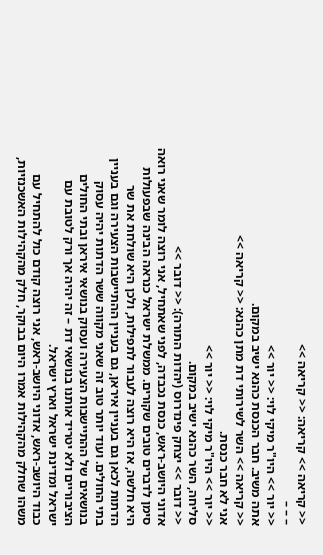<< קריאה >> קריאה: << קריאה >>
– – –
<< יור >> היו"ר מיקי לוי: << יור >>
אתה משיב. חבר הכנסת כהנא ישיב במקום.
<< קריאה >> השר לשירותי דת מתן כהנא: << קריאה >>
אני לא חבר כנסת.
<< יור >> היו"ר מיקי לוי: << יור >>
סליחה, השר כהנא ישיב במקום.
<< דובר >> יצחק פינדרוס (יהדות התורה): << דובר >>
אדוני היושב-ראש, כנסת נכבדה, לפני שאתחיל, אני רוצה לומר שאני רואה סימן לדברים טובים שקורים. ממשלת ישראל כנראה הבינה שבפעולות היא חלשה, אז היא רוצה לעבור לתפילות, ולכן היא שולחת את שר הדתות לכאן גם בעניין איראן, גם בעניין ההתיישבות הצעירה וגם בעניין בתי החולים. ועוד יותר טוב זה שאני מקווה ששר הדתות יהיה עסוק בנושאים של ההתיישבות הצעירה ועסוק בנושאי איראן ובתי החולים הציבוריים ולא יטריד אותנו בנושאי דת – זה יהיה אך ורק לטובת עם ישראל ומדינת ישראל וארץ ישראל.
כבוד היושב-ראש, אדוני היושב-ראש, אני רוצה קודם כול להתחיל עם משהו שחלק מהקהילות אמרו היום בבוקר, חלק מהקהילות האשכנזיות,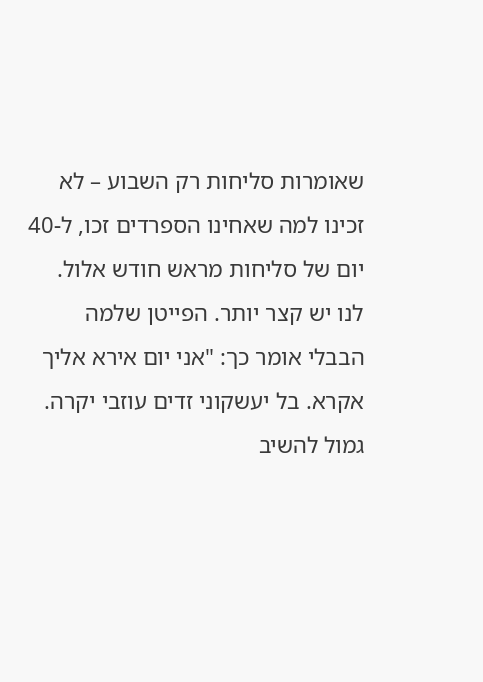שאומרות סליחות רק השבוע – לא זכינו למה שאחינו הספרדים זכו, ל-40 יום של סליחות מראש חודש אלול. לנו יש קצר יותר. הפייטן שלמה הבבלי אומר כך: "אני יום אירא אליך אקרא. בל יעשקוני זדים עוזבי יקרה. גמול להשיב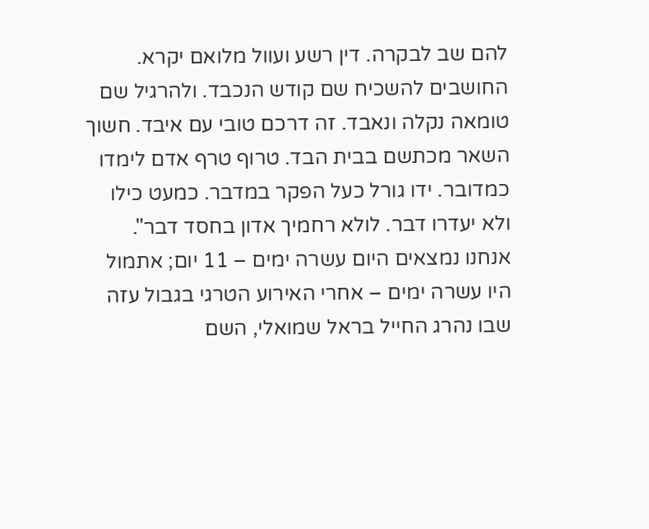להם שב לבקרה. דין רשע ועוול מלואם יקרא. החושבים להשכיח שם קודש הנכבד. ולהרגיל שם טומאה נקלה ונאבד. זה דרכם טובי עם איבד. חשוך השאר מכתשם בבית הבד. טרוף טרף אדם לימדו כמדובר. ידו גורל כעל הפקר במדבר. כמעט כילו ולא יעדרו דבר. לולא רחמיך אדון בחסד דבר".
אנחנו נמצאים היום עשרה ימים – 11 יום; אתמול היו עשרה ימים – אחרי האירוע הטרגי בגבול עזה שבו נהרג החייל בראל שמואלי, השם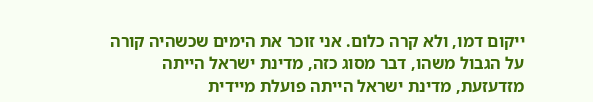ייקום דמו, ולא קרה כלום. אני זוכר את הימים שכשהיה קורה על הגבול משהו, דבר מסוג כזה, מדינת ישראל הייתה מזדעזעת, מדינת ישראל הייתה פועלת מיידית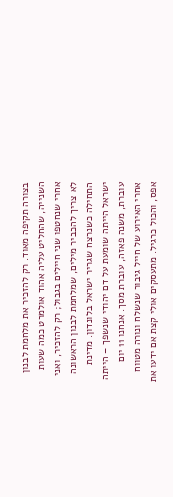בצורה תקיפה מאוד. רק להזכיר את מלחמת לבנון השנייה, שהחליט עליה אהוד אולמרט כמה שעות אחרי שנחטפו שני חיילים בגבול; רק להזכיר, ואני לא צריך להכביר מילים, שמלחמת לבנון הראשונה התחילה כשנרצח שגריר ישראל בלונדון. מדינת ישראל הייתה שומעת על דם יהודי שנשפך – הייתה עוברת, משנה פאזה, עוברת מסך. אנחנו 11 יום אחרי האירוע של חייל גיבור שנשלח ונורה מטווח אפס, והכול כרגיל. מתעסקים אולי קצת אם ידעו את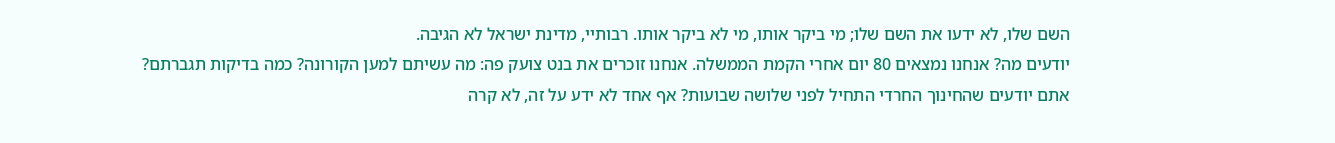השם שלו, לא ידעו את השם שלו; מי ביקר אותו, מי לא ביקר אותו. רבותיי, מדינת ישראל לא הגיבה.
יודעים מה? אנחנו נמצאים 80 יום אחרי הקמת הממשלה. אנחנו זוכרים את בנט צועק פה: מה עשיתם למען הקורונה? כמה בדיקות תגברתם? אתם יודעים שהחינוך החרדי התחיל לפני שלושה שבועות? אף אחד לא ידע על זה, לא קרה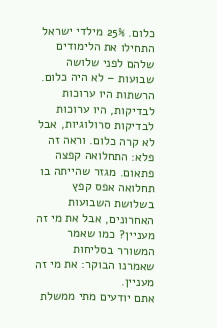כלום. 25% מילדי ישראל התחילו את הלימודים שלהם לפני שלושה שבועות – לא היה כלום. הרשתות היו ערוכות לבדיקות, היו ערוכות לבדיקות סרולוגיות, אבל לא קרה כלום. וראה זה פלא: התחלואה קפצה פתאום. מגזר שהייתה בו תחלואה אפס קפץ בשלושת השבועות האחרונים, אבל את מי זה מעניין? כמו שאמר המשורר בסליחות שאמרנו הבוקר: את מי זה מעניין.
אתם יודעים מתי ממשלת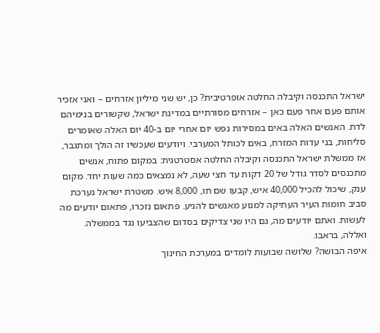ישראל התכנסה וקיבלה החלטה אופרטיבית? כן, יש שני מיליון אזרחים – ואני אזכיר אותם פעם אחר פעם כאן – אזרחים מסורתיים במדינת ישראל, שקשורים בנימיהם לדת. האנשים האלה באים במסירות נפש יום אחרי יום ב-40 יום האלה שאומרים סליחות, בני עדות המזרח, באים לכותל המערבי. ויודעים שעכשיו זה הולך ומתגבר, אז ממשלת ישראל התכנסה וקיבלה החלטה אסטרטגית: במקום פתוח, אנשים מתכנסים לסדר גודל של 20 דקות עד חצי שעה, לא נמצאים כמה שעות יחד. מקום ענק, שיכול להכיל 40,000 איש, קבעו שם תו, 8,000 איש. משטרת ישראל נערכת סביב חומות העיר העתיקה למנוע מאנשים להגיע. פתאום נזכרו, פתאום יודעים מה לעשות. ואתם יודעים מה, גם היו שני צדיקים בסדום שהצביעו נגד בממשלה. ואללה, בראבו.
איפה הבושה? שלושה שבועות לומדים במערכת החינוך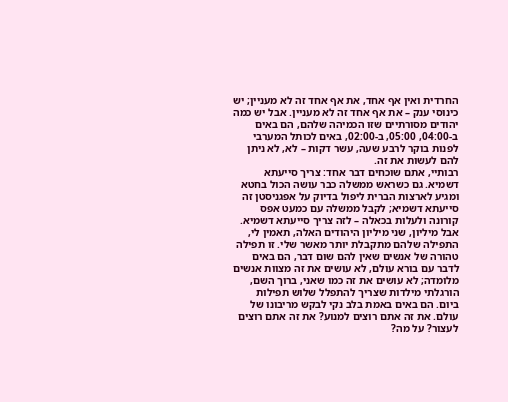החרדית ואין אף אחד, את אף אחד זה לא מעניין; יש כינוסי ענק – את אף אחד זה לא מעניין. אבל יש כמה יהודים מסורתיים שזו הכמיהה שלהם, הם באים ב-04:00, 05:00, ב-02:00, באים לכותל המערבי לפנות בוקר לרבע שעה, עשר דקות – לא, לא ניתן להם לעשות את זה.
רבותיי, אתם שוכחים דבר אחד: צריך סייעתא דשמיא. גם כשראש ממשלה כבר עושה הכול בחטא ומגיע לארצות הברית ליפול בדיוק על אפגניסטן זה סייעתא דשמיא; לקבל ממשלה עם כמעט אפס קורונה ולעלות בכאלה – לזה צריך סייעתא דשמיא.
אבל מיליון, שני מיליון היהודים האלה, תאמין לי, התפילה שלהם מתקבלת יותר מאשר שלי. זו תפילה טהורה של אנשים שאין להם שום דבר, הם באים לדבר עם בורא עולם, לא עושים את זה מצוות אנשים מלומדה; לא עושים את זה כמו שאני, ברוך השם, הורגלתי מילדות שצריך להתפלל שלוש תפילות ביום. הם באים באמת בלב נקי לבקש מריבונו של עולם. את זה אתם רוצים למנוע? את זה אתם רוצים לעצור? על מה?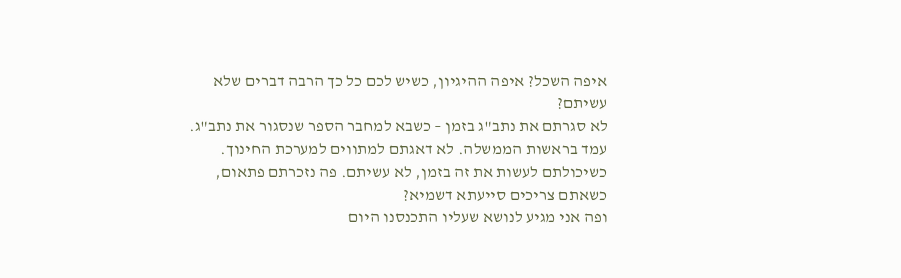איפה השכל? איפה ההיגיון, כשיש לכם כל כך הרבה דברים שלא עשיתם?
לא סגרתם את נתב"ג בזמן – כשבא למחבר הספר שנסגור את נתב"ג. עמד בראשות הממשלה. לא דאגתם למתווים למערכת החינוך. כשיכולתם לעשות את זה בזמן, לא עשיתם. פה נזכרתם פתאום, כשאתם צריכים סייעתא דשמיא?
ופה אני מגיע לנושא שעליו התכנסנו היום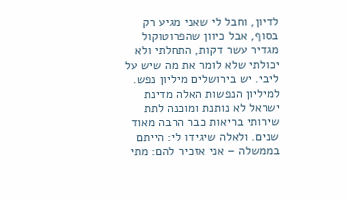לדיון, וחבל לי שאני מגיע רק בסוף, אבל כיוון שהפרוטוקול מגדיר עשר דקות, התחלתי ולא יכולתי שלא לומר את מה שיש על ליבי. יש בירושלים מיליון נפש. למיליון הנפשות האלה מדינת ישראל לא נותנת ומוכנה לתת שירותי בריאות כבר הרבה מאוד שנים. ולאלה שיגידו לי: הייתם בממשלה – אני אזכיר להם: מתי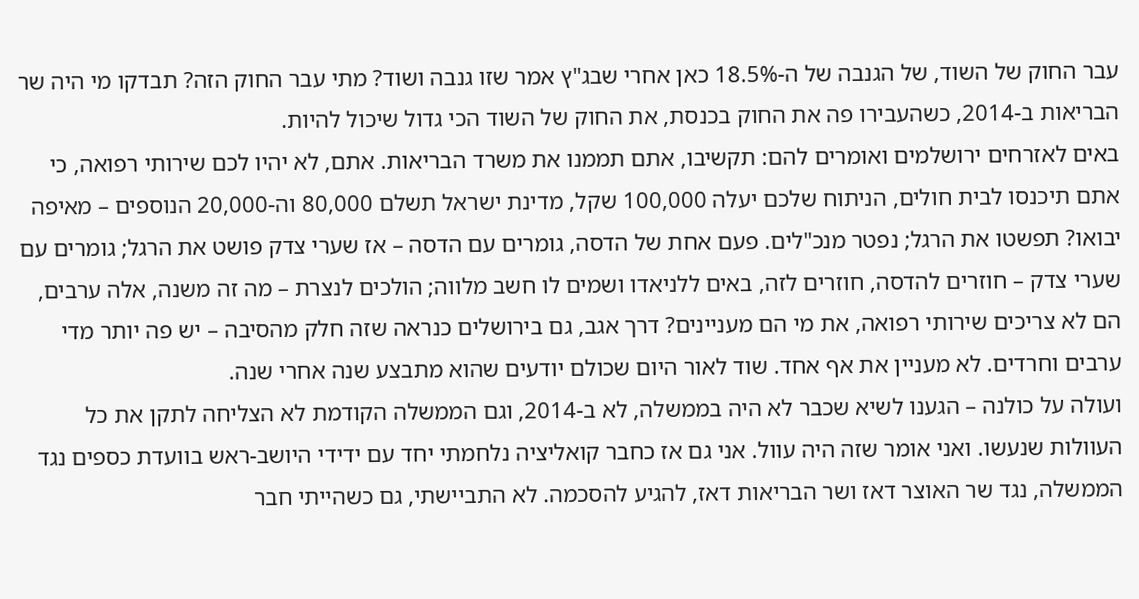עבר החוק של השוד, של הגנבה של ה-18.5% כאן אחרי שבג"ץ אמר שזו גנבה ושוד? מתי עבר החוק הזה? תבדקו מי היה שר הבריאות ב-2014, כשהעבירו פה את החוק בכנסת, את החוק של השוד הכי גדול שיכול להיות.
באים לאזרחים ירושלמים ואומרים להם: תקשיבו, אתם תממנו את משרד הבריאות. אתם, לא יהיו לכם שירותי רפואה, כי אתם תיכנסו לבית חולים, הניתוח שלכם יעלה 100,000 שקל, מדינת ישראל תשלם 80,000 וה-20,000 הנוספים – מאיפה יבואו? תפשטו את הרגל; נפטר מנכ"לים. פעם אחת של הדסה, גומרים עם הדסה – אז שערי צדק פושט את הרגל; גומרים עם שערי צדק – חוזרים להדסה, חוזרים לזה, באים ללניאדו ושמים לו חשב מלווה; הולכים לנצרת – מה זה משנה, אלה ערבים, הם לא צריכים שירותי רפואה, את מי הם מעניינים? דרך אגב, גם בירושלים כנראה שזה חלק מהסיבה – יש פה יותר מדי ערבים וחרדים. לא מעניין את אף אחד. שוד לאור היום שכולם יודעים שהוא מתבצע שנה אחרי שנה.
ועולה על כולנה – הגענו לשיא שכבר לא היה בממשלה, לא ב-2014, וגם הממשלה הקודמת לא הצליחה לתקן את כל העוולות שנעשו. ואני אומר שזה היה עוול. אני גם אז כחבר קואליציה נלחמתי יחד עם ידידי היושב-ראש בוועדת כספים נגד הממשלה, נגד שר האוצר דאז ושר הבריאות דאז, להגיע להסכמה. לא התביישתי, גם כשהייתי חבר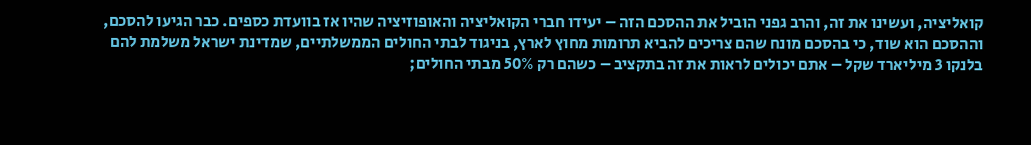קואליציה, ועשינו את זה, והרב גפני הוביל את ההסכם הזה – יעידו חברי הקואליציה והאופוזיציה שהיו אז בוועדת כספים. כבר הגיעו להסכם, וההסכם הוא שוד, כי בהסכם מונח שהם צריכים להביא תרומות מחוץ לארץ, בניגוד לבתי החולים הממשלתיים, שמדינת ישראל משלמת להם בלנקו 3 מיליארד שקל – אתם יכולים לראות את זה בתקציב – כשהם רק 50% מבתי החולים;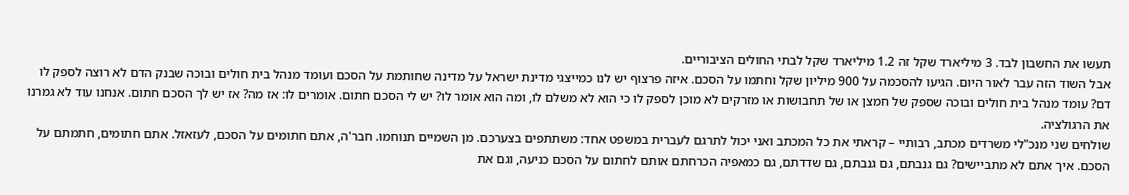תעשו את החשבון לבד. 3 מיליארד שקל זה 1.2 מיליארד שקל לבתי החולים הציבוריים.
אבל השוד הזה עבר לאור היום. הגיעו להסכמה על 900 מיליון שקל וחתמו על הסכם. איזה פרצוף יש לנו כמייצגי מדינת ישראל על מדינה שחותמת על הסכם ועומד מנהל בית חולים ובוכה שבנק הדם לא רוצה לספק לו דם? עומד מנהל בית חולים ובוכה שספק של חמצן או של תחבושות או מזרקים לא מוכן לספק לו כי הוא לא משלם לו, ומה הוא אומר לו? יש לי הסכם חתום. אומרים לו: אז מה? אז יש לך הסכם חתום. אנחנו עוד לא גמרנו את הרגולציה.
שולחים שני מנכ"לי משרדים מכתב, רבותיי – קראתי את כל המכתב ואני יכול לתרגם לעברית במשפט אחד: משתתפים בצערכם. מן השמיים תנוחמו. חבר'ה, אתם חתומים על הסכם, לעזאזל. אתם חתומים, חתמתם על הסכם. איך אתם לא מתביישים? גם גנבתם, גם גנבתם, גם שדדתם, גם כמאפיה הכרחתם אותם לחתום על הסכם כניעה, וגם את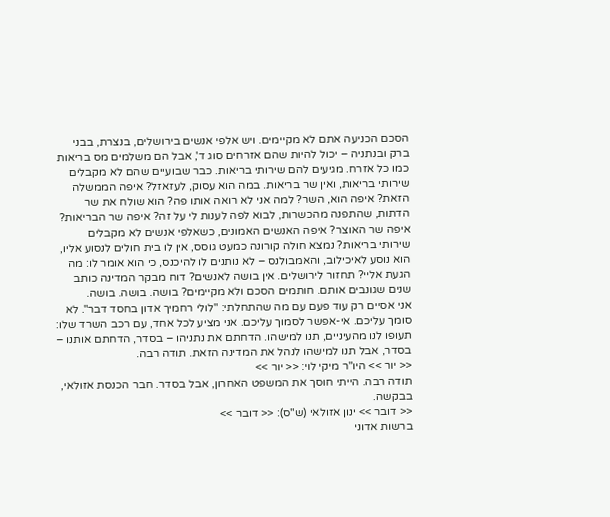הסכם הכניעה אתם לא מקיימים. ויש אלפי אנשים בירושלים, בנצרת, בבני ברק ובנתניה – יכול להיות שהם אזרחים סוג ד', אבל הם משלמים מס בריאות כמו כל אזרח. מגיעים להם שירותי בריאות. כבר שבועיים שהם לא מקבלים שירותי בריאות, ואין שר בריאות. במה הוא עסוק, לעזאזל? איפה הממשלה הזאת? איפה הוא, השר? למה אני לא רואה אותו פה? הוא שולח את שר הדתות, שהתפנה מהכשרות, לבוא לפה לענות לי על זה? איפה שר הבריאות? איפה שר האוצר? איפה האנשים האמונים, כשאלפי אנשים לא מקבלים שירותי בריאות? נמצא חולה קורונה כמעט גוסס, אין לו בית חולים לנסוע אליו, הוא נוסע לאיכילוב, והאמבולנס – לא נותנים לו להיכנס, כי הוא אומר לו: מה הגעת אליי? תחזור לירושלים. אין בושה לאנשים? דוח מבקר המדינה כותב שנים שגונבים אותם. חותמים הסכם ולא מקיימים? בושה. בושה. בושה.
אני אסיים רק עוד פעם עם מה שהתחלתי: "לולי רחמיך אדון בחסד דבר". לא סומך עליכם. אי-אפשר לסמוך עליכם. אני מציע לכל אחד, עם רכב השרד שלו: תעופו לנו מהעיניים, תנו למישהו. הדחתם את נתניהו – בסדר, הדחתם אותנו – בסדר, אבל תנו למישהו לנהל את המדינה הזאת. תודה רבה.
<< יור >> היו"ר מיקי לוי: << יור >>
תודה רבה. הייתי חוסך את המשפט האחרון, אבל בסדר. חבר הכנסת אזולאי, בבקשה.
<< דובר >> ינון אזולאי (ש"ס): << דובר >>
ברשות אדוני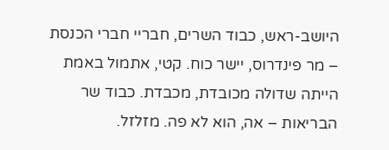היושב-ראש, כבוד השרים, חבריי חברי הכנסת – מר פינדרוס, יישר כוח. קטי, אתמול באמת הייתה שדולה מכובדת, מכבדת. כבוד שר הבריאות – אה, הוא לא פה. מזלזל.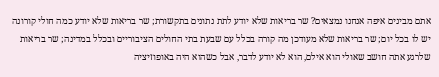אתם מבינים איפה אנחנו נמצאים? שר בריאות שלא יודע לתת נתונים בתקשורת; שר בריאות שלא יודע כמה חולי קורונה יש לו בכל יום; שר בריאות שלא מעודכן מה קורה בכלל עם שבעת בתי החולים הציבוריים ובכלל במדינה; שר בריאות שלרגע אתה חושב שאולי הוא אילם, הוא לא יודע לדבר, אבל כשהוא היה באופוזיציה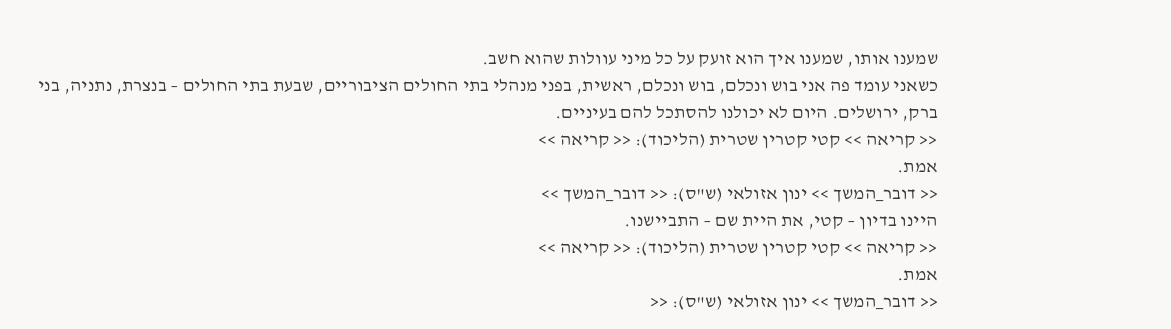שמענו אותו, שמענו איך הוא זועק על כל מיני עוולות שהוא חשב.
כשאני עומד פה אני בוש ונכלם, בוש ונכלם, ראשית, בפני מנהלי בתי החולים הציבוריים, שבעת בתי החולים – בנצרת, נתניה, בני ברק, ירושלים. היום לא יכולנו להסתכל להם בעיניים.
<< קריאה >> קטי קטרין שטרית (הליכוד): << קריאה >>
אמת.
<< דובר_המשך >> ינון אזולאי (ש"ס): << דובר_המשך >>
היינו בדיון – קטי, את היית שם – התביישנו.
<< קריאה >> קטי קטרין שטרית (הליכוד): << קריאה >>
אמת.
<< דובר_המשך >> ינון אזולאי (ש"ס): <<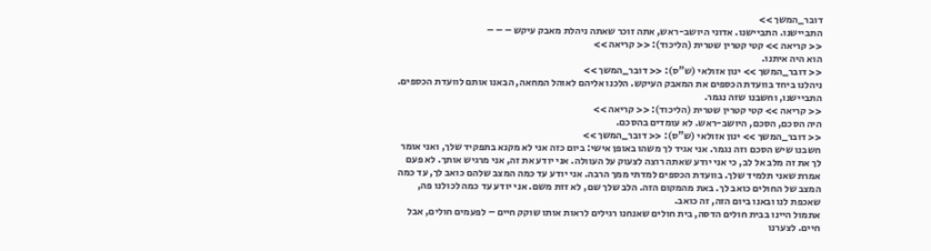דובר_המשך >>
התביישנו. התביישנו. אדוני היושב-ראש, אתה זוכר שאתה ניהלת מאבק עיקש – – –
<< קריאה >> קטי קטרין שטרית (הליכוד): << קריאה >>
הוא היה איתנו.
<< דובר_המשך >> ינון אזולאי (ש"ס): << דובר_המשך >>
ניהלנו ביחד בוועדת הכספים את המאבק העיקש. הלכנו אליהם לאוהל המחאה, הבאנו אותם לוועדת הכספים. התביישנו, וחשבנו שזה נגמר.
<< קריאה >> קטי קטרין שטרית (הליכוד): << קריאה >>
היה הסכם, הסכם, היושב-ראש. לא עומדים בהסכם.
<< דובר_המשך >> ינון אזולאי (ש"ס): << דובר_המשך >>
חשבנו שיש הסכם וזה נגמר. אני אגיד לך משהו באופן אישי: ביום כזה אני לא מקנא בתפקיד שלך, ואני אומר לך את זה מלב אל לב, כי אני יודע שאתה רוצה לצעוק על העוולה. אני יודע את זה, אני מרגיש אותך. לא פעם אמרת שאני תלמיד שלך. בוועדת הכספים למדתי ממך הרבה. אני יודע עד כמה המצב שלהם כואב לך, עד כמה המצב של החולים כואב לך. באת מהמקום הזה. הלב שלך שם, לא זזת משם. אני יודע עד כמה לכולנו פה, שאכפת לנו ובאנו ביום הזה, זה כואב.
אתמול היינו בבית חולים הדסה, בית חולים שאנחנו רגילים לראות אותו שוקק חיים – לפעמים חולים, אבל חיים. לצערנו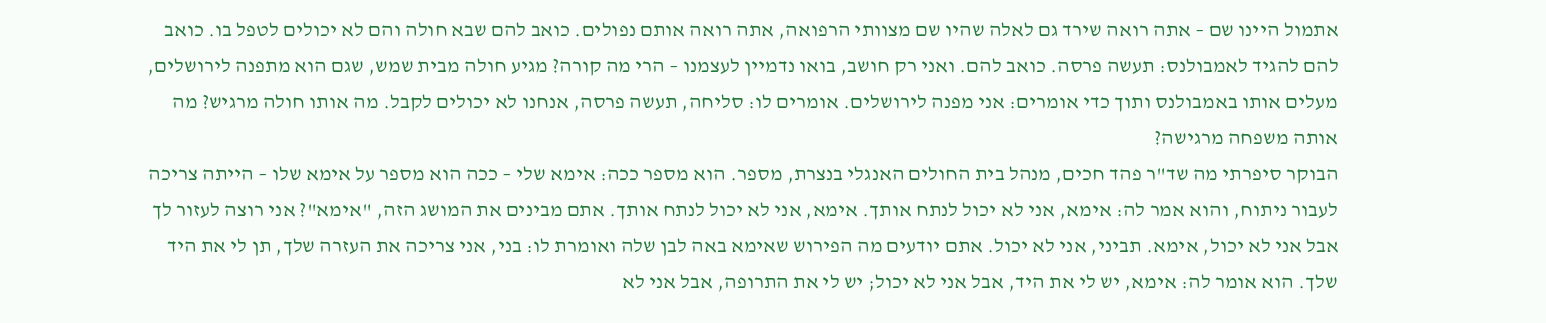אתמול היינו שם – אתה רואה שירד גם לאלה שהיו שם מצוותי הרפואה, אתה רואה אותם נפולים. כואב להם שבא חולה והם לא יכולים לטפל בו. כואב להם להגיד לאמבולנס: תעשה פרסה. כואב להם. ואני רק חושב, בואו נדמיין לעצמנו – הרי מה קורה? מגיע חולה מבית שמש, שגם הוא מתפנה לירושלים, מעלים אותו באמבולנס ותוך כדי אומרים: אני מפנה לירושלים. אומרים לו: סליחה, תעשה פרסה, אנחנו לא יכולים לקבל. מה אותו חולה מרגיש? מה אותה משפחה מרגישה?
הבוקר סיפרתי מה שד"ר פהד חכים, מנהל בית החולים האנגלי בנצרת, מספר. הוא מספר ככה: אימא שלי – ככה הוא מספר על אימא שלו – הייתה צריכה לעבור ניתוח, והוא אמר לה: אימא, אני לא יכול לנתח אותך. אימא, אני לא יכול לנתח אותך. אתם מבינים את המושג הזה, "אימא"? אני רוצה לעזור לך אבל אני לא יכול, אימא. תביני, אני לא יכול. אתם יודעים מה הפירוש שאימא באה לבן שלה ואומרת לו: בני, אני צריכה את העזרה שלך, תן לי את היד שלך. הוא אומר לה: אימא, יש לי את היד, אבל אני לא יכול; יש לי את התרופה, אבל אני לא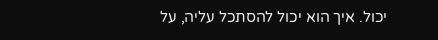יכול. איך הוא יכול להסתכל עליה, על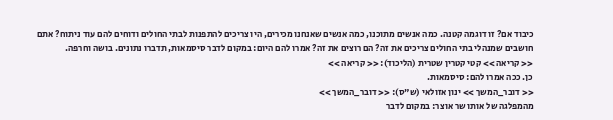כיבוד אם? זו דוגמה קטנה. כמה אנשים מתוכנו, כמה אנשים שאנחנו מכירים, היו צריכים להתפנות לבתי החולים ודוחים להם עוד ניתוח? אתם חושבים שמנהלי בתי החולים צריכים את זה? הם רוצים את זה? אמרו להם היום: במקום לדבר סיסמאות, תדברו נתונים. בושה וחרפה.
<< קריאה >> קטי קטרין שטרית (הליכוד): << קריאה >>
כן. ככה אמרו להם: סיסמאות.
<< דובר_המשך >> ינון אזולאי (ש"ס): << דובר_המשך >>
מהמפלגה של אותו שר אוצר: במקום לדבר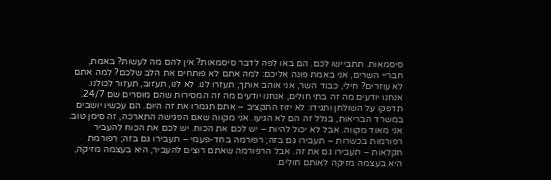סיסמאות. תתביישו לכם. הם באו לפה לדבר סיסמאות? אין להם מה לעשות? באמת, חבריי השרים, אני באמת פונה אליכם: למה אתם לא פותחים את הלב שלכם? למה אתם לא עוזרים? חילי, כבוד השר, אני אוהב אותך, תעזרו לנו. לא לנו, תעזוב, תעזור לכולנו.
אנחנו יודעים מה זה בתי חולים, אנחנו יודעים מה זה המסירות שהם מוסרים שם 24/7. תדפקו על השולחן ותגידו: לא יזוז התקציב – אתם תגמרו את זה היום. הם עכשיו יושבים במשרד הבריאות, בגלל זה הם לא הגיעו. אני מקווה שאם הפגישה התארכה, זה סימן טוב. אני מאוד מקווה. אבל לא יכול להיות – יש לכם את הכוח. יש לכם את הכוח להעביר רפורמות בכשרות – תעבירו גם בזה; רפורמה בחד-פעמי – תעבירו גם בזה; רפורמת חקלאות – תעבירו גם את זה. אבל הרפורמה שאתם רוצים להעביר, היא בעצמה מזיקה, היא בעצמה מזיקה לאותם חולים.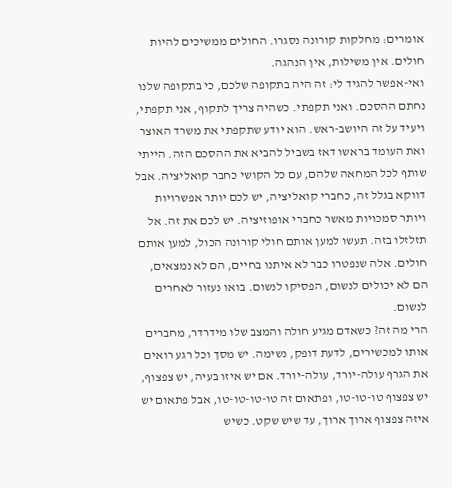אומרים: מחלקות קורונה נסגרו. החולים ממשיכים להיות חולים. אין משילות, אין הנהגה.
ואי-אפשר להגיד לי: זה היה בתקופה שלכם, כי בתקופה שלנו נחתם ההסכם. ואני תקפתי. כשהיה צריך לתקוף, אני תקפתי, ויעיד על זה היושב-ראש. הוא יודע שתקפתי את משרד האוצר ואת העומד בראשו דאז בשביל להביא את ההסכם הזה. הייתי שותף לכל המחאה שלהם, עם כל הקושי כחבר קואליציה. אבל דווקא בגלל זה, כחברי קואליציה, יש לכם יותר אפשרויות ויותר סמכויות מאשר כחברי אופוזיציה. יש לכם את זה. אל תזלזלו בזה. תעשו למען אותם חולי קורונה הכול, למען אותם חולים. אלה שנפטרו כבר לא איתנו בחיים, הם לא נמצאים, הם לא יכולים לנשום, הפסיקו לנשום. בואו נעזור לאחרים לנשום.
הרי מה זה? כשאדם מגיע חולה והמצב שלו מידרדר, מחברים אותו למכשירים, לדעת דופק, נשימה. יש מסך וכל רגע רואים את הגרף עולה-יורד, עולה-יורד. אם יש איזו בעיה, יש צפצוף, יש צפצוף טו-טו-טו, ופתאום זה טו-טו-טו-טו, אבל פתאום יש איזה צפצוף ארוך ארוך, עד שיש שקט. כשיש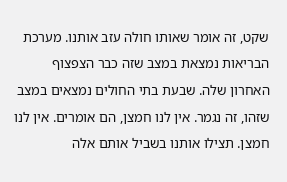שקט, זה אומר שאותו חולה עזב אותנו. מערכת הבריאות נמצאת במצב שזה כבר הצפצוף האחרון שלה. שבעת בתי החולים נמצאים במצב שזהו, זה נגמר. אין לנו חמצן, הם אומרים. אין לנו חמצן. תצילו אותנו בשביל אותם אלה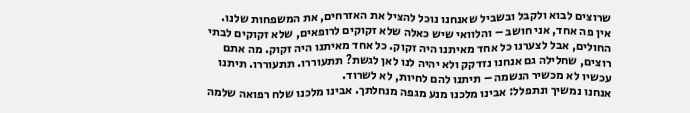שרוצים לבוא ולקבל ובשביל שאנחנו נוכל להציל את האזרחים, את המשפחות שלנו.
אין פה אחד, אני חושב – והלוואי שיש כאלה שלא זקוקים לרופאים, שלא זקוקים לבתי החולים, אבל לצערנו כל אחד מאיתנו היה זקוק. כל אחד מאיתנו היה זקוק. מה אתם רוצים, שחלילה גם אנחנו נזדקק ולא יהיה לנו לאן לגשת? תתעוררו. תתעוררו. תיתנו עכשיו לא מכשיר הנשמה – תיתנו להם לחיות, לא לשרוד.
אנחנו נמשיך ונתפלל: אבינו מלכנו מנע מגפה מנחלתך. אבינו מלכנו שלח רפואה שלמה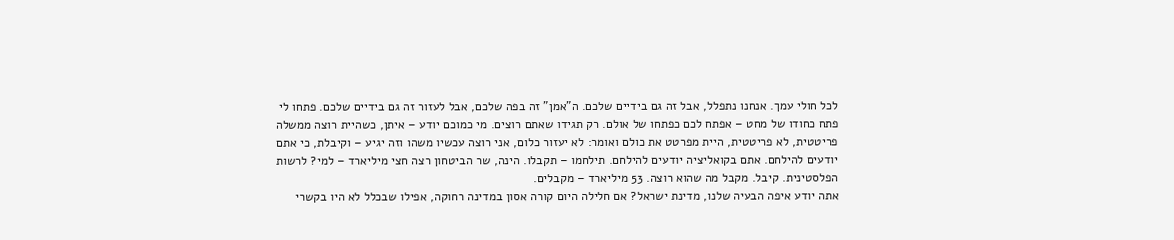לכל חולי עמך. אנחנו נתפלל, אבל זה גם בידיים שלכם. ה"אמן" זה בפה שלכם, אבל לעזור זה גם בידיים שלכם. פתחו לי פתח כחודו של מחט – אפתח לכם כפתחו של אולם. רק תגידו שאתם רוצים. מי כמוכם יודע – איתן, כשהיית רוצה ממשלה פריטטית, לא פריטטית, היית מפרטט את כולם ואומר: לא יעזור כלום, אני רוצה עכשיו משהו וזה יגיע – וקיבלת, כי אתם יודעים להילחם. אתם בקואליציה יודעים להילחם. תילחמו – תקבלו. הינה, שר הביטחון רצה חצי מיליארד – למי? לרשות הפלסטינית. קיבל. מקבל מה שהוא רוצה. 53 מיליארד – מקבלים.
אתה יודע איפה הבעיה שלנו, מדינת ישראל? אם חלילה היום קורה אסון במדינה רחוקה, אפילו שבכלל לא היו בקשרי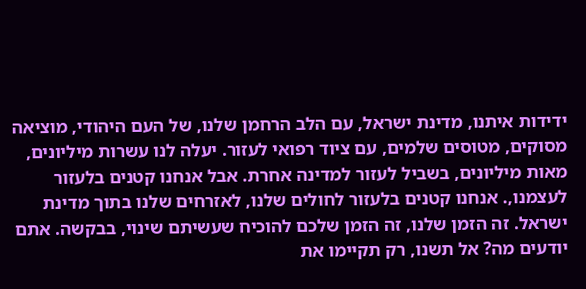ידידות איתנו, מדינת ישראל, עם הלב הרחמן שלנו, של העם היהודי, מוציאה מסוקים, מטוסים שלמים, עם ציוד רפואי לעזור. יעלה לנו עשרות מיליונים, מאות מיליונים, בשביל לעזור למדינה אחרת. אבל אנחנו קטנים בלעזור לעצמנו,. אנחנו קטנים בלעזור לחולים שלנו, לאזרחים שלנו בתוך מדינת ישראל. זה הזמן שלנו, זה הזמן שלכם להוכיח שעשיתם שינוי, בבקשה. אתם יודעים מה? אל תשנו, רק תקיימו את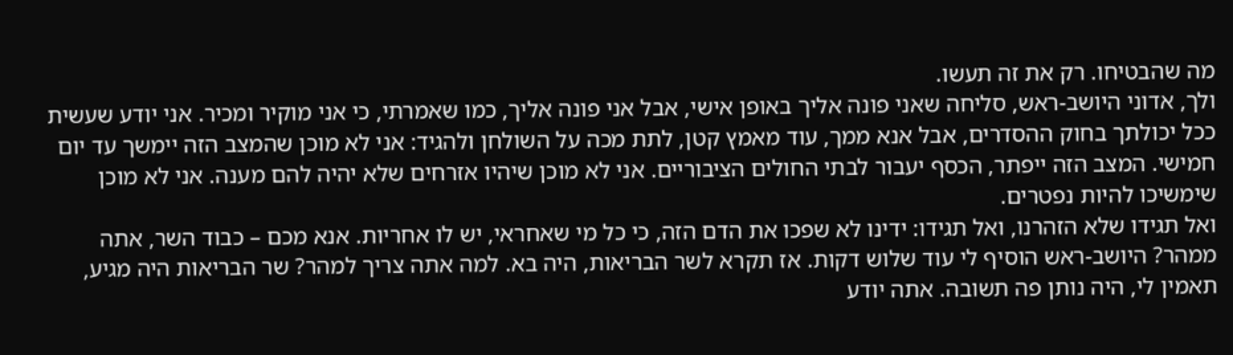מה שהבטיחו. רק את זה תעשו.
ולך, אדוני היושב-ראש, סליחה שאני פונה אליך באופן אישי, אבל אני פונה אליך, כמו שאמרתי, כי אני מוקיר ומכיר. אני יודע שעשית ככל יכולתך בחוק ההסדרים, אבל אנא ממך, עוד מאמץ קטן, לתת מכה על השולחן ולהגיד: אני לא מוכן שהמצב הזה יימשך עד יום חמישי. המצב הזה ייפתר, הכסף יעבור לבתי החולים הציבוריים. אני לא מוכן שיהיו אזרחים שלא יהיה להם מענה. אני לא מוכן שימשיכו להיות נפטרים.
ואל תגידו שלא הזהרנו, ואל תגידו: ידינו לא שפכו את הדם הזה, כי כל מי שאחראי, יש לו אחריות. אנא מכם – כבוד השר, אתה ממהר? היושב-ראש הוסיף לי עוד שלוש דקות. אז תקרא לשר הבריאות, היה בא. למה אתה צריך למהר? שר הבריאות היה מגיע, תאמין לי, היה נותן פה תשובה. אתה יודע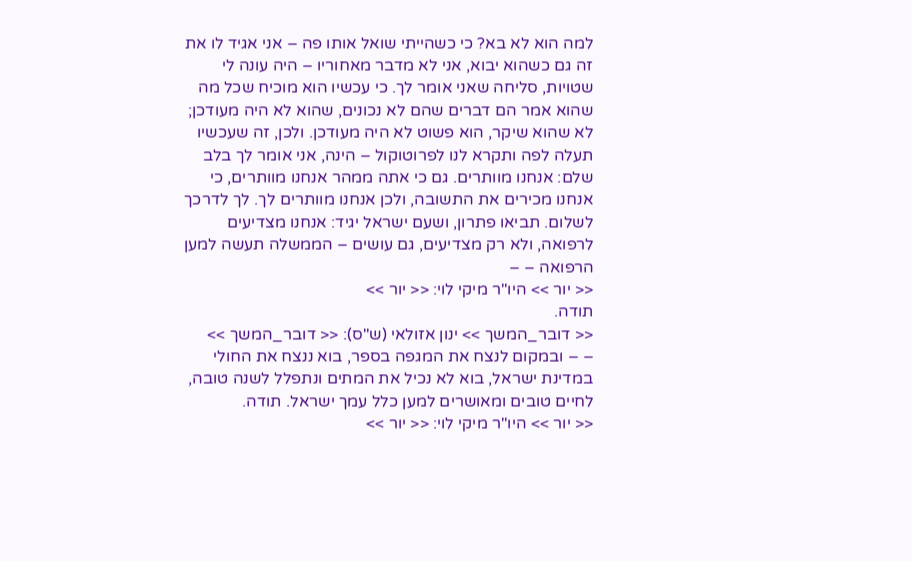למה הוא לא בא? כי כשהייתי שואל אותו פה – אני אגיד לו את זה גם כשהוא יבוא, אני לא מדבר מאחוריו – היה עונה לי שטויות, סליחה שאני אומר לך. כי עכשיו הוא מוכיח שכל מה שהוא אמר הם דברים שהם לא נכונים, שהוא לא היה מעודכן; לא שהוא שיקר, הוא פשוט לא היה מעודכן. ולכן, זה שעכשיו תעלה לפה ותקרא לנו לפרוטוקול – הינה, אני אומר לך בלב שלם: אנחנו מוותרים. גם כי אתה ממהר אנחנו מוותרים, כי אנחנו מכירים את התשובה, ולכן אנחנו מוותרים לך. לך לדרכך לשלום. תביאו פתרון, ושעם ישראל יגיד: אנחנו מצדיעים לרפואה, ולא רק מצדיעים, גם עושים – הממשלה תעשה למען הרפואה – –
<< יור >> היו"ר מיקי לוי: << יור >>
תודה.
<< דובר_המשך >> ינון אזולאי (ש"ס): << דובר_המשך >>
– – ובמקום לנצח את המגפה בספר, בוא ננצח את החולי במדינת ישראל, בוא לא נכיל את המתים ונתפלל לשנה טובה, לחיים טובים ומאושרים למען כלל עמך ישראל. תודה.
<< יור >> היו"ר מיקי לוי: << יור >>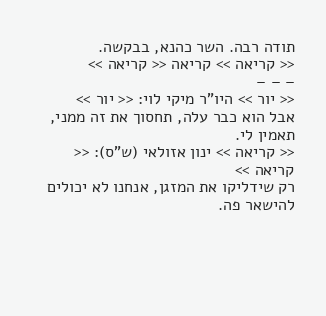תודה רבה. השר כהנא, בבקשה.
<< קריאה >> קריאה << קריאה >>
– – –
<< יור >> היו"ר מיקי לוי: << יור >>
אבל הוא כבר עלה, תחסוך את זה ממני, תאמין לי.
<< קריאה >> ינון אזולאי (ש"ס): << קריאה >>
רק שידליקו את המזגן, אנחנו לא יכולים להישאר פה.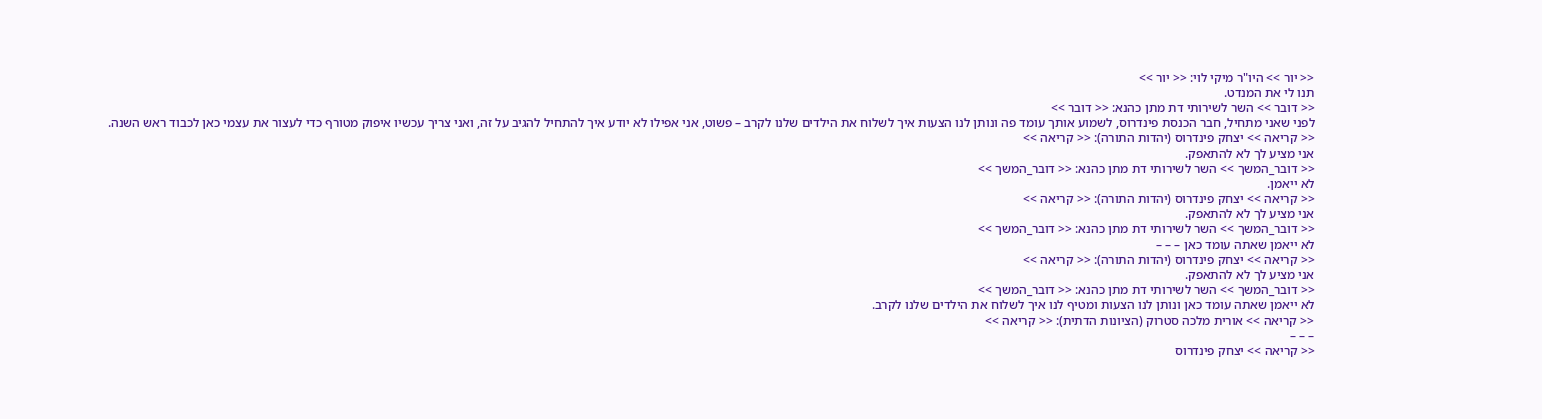<< יור >> היו"ר מיקי לוי: << יור >>
תנו לי את המנדט.
<< דובר >> השר לשירותי דת מתן כהנא: << דובר >>
לפני שאני מתחיל, חבר הכנסת פינדרוס, לשמוע אותך עומד פה ונותן לנו הצעות איך לשלוח את הילדים שלנו לקרב – פשוט, אני אפילו לא יודע איך להתחיל להגיב על זה, ואני צריך עכשיו איפוק מטורף כדי לעצור את עצמי כאן לכבוד ראש השנה.
<< קריאה >> יצחק פינדרוס (יהדות התורה): << קריאה >>
אני מציע לך לא להתאפק.
<< דובר_המשך >> השר לשירותי דת מתן כהנא: << דובר_המשך >>
לא ייאמן.
<< קריאה >> יצחק פינדרוס (יהדות התורה): << קריאה >>
אני מציע לך לא להתאפק.
<< דובר_המשך >> השר לשירותי דת מתן כהנא: << דובר_המשך >>
לא ייאמן שאתה עומד כאן – – –
<< קריאה >> יצחק פינדרוס (יהדות התורה): << קריאה >>
אני מציע לך לא להתאפק.
<< דובר_המשך >> השר לשירותי דת מתן כהנא: << דובר_המשך >>
לא ייאמן שאתה עומד כאן ונותן לנו הצעות ומטיף לנו איך לשלוח את הילדים שלנו לקרב.
<< קריאה >> אורית מלכה סטרוק (הציונות הדתית): << קריאה >>
– – –
<< קריאה >> יצחק פינדרוס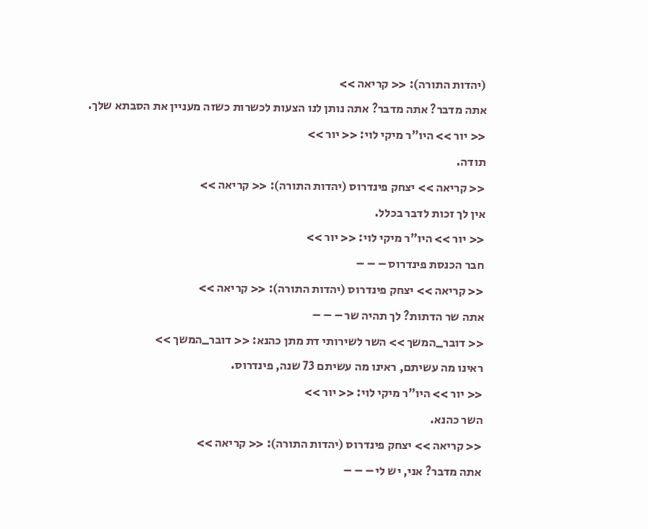(יהדות התורה): << קריאה >>
אתה מדבר? אתה מדבר? אתה נותן לנו הצעות לכשרות כשזה מעניין את הסבתא שלך.
<< יור >> היו"ר מיקי לוי: << יור >>
תודה.
<< קריאה >> יצחק פינדרוס (יהדות התורה): << קריאה >>
אין לך זכות לדבר בכלל.
<< יור >> היו"ר מיקי לוי: << יור >>
חבר הכנסת פינדרוס – – –
<< קריאה >> יצחק פינדרוס (יהדות התורה): << קריאה >>
אתה שר הדתות? לך תהיה שר – – –
<< דובר_המשך >> השר לשירותי דת מתן כהנא: << דובר_המשך >>
ראינו מה עשיתם, ראינו מה עשיתם 73 שנה, פינדרוס.
<< יור >> היו"ר מיקי לוי: << יור >>
השר כהנא.
<< קריאה >> יצחק פינדרוס (יהדות התורה): << קריאה >>
אתה מדבר? אני, יש לי – – –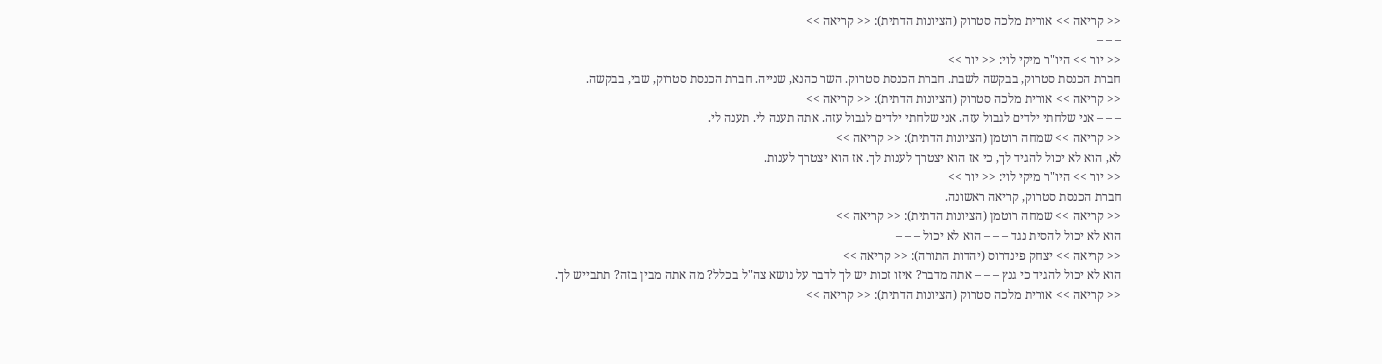<< קריאה >> אורית מלכה סטרוק (הציונות הדתית): << קריאה >>
– – –
<< יור >> היו"ר מיקי לוי: << יור >>
חברת הכנסת סטרוק, בבקשה לשבת. חברת הכנסת סטרוק. השר כהנא, שנייה. חברת הכנסת סטרוק, שבי, בבקשה.
<< קריאה >> אורית מלכה סטרוק (הציונות הדתית): << קריאה >>
– – – אני שלחתי ילדים לגבול עזה. אני שלחתי ילדים לגבול עזה. אתה תענה לי. תענה לי.
<< קריאה >> שמחה רוטמן (הציונות הדתית): << קריאה >>
לא, הוא לא יכול להגיד לך, כי אז הוא יצטרך לענות לך. אז הוא יצטרך לענות.
<< יור >> היו"ר מיקי לוי: << יור >>
חברת הכנסת סטרוק, קריאה ראשונה.
<< קריאה >> שמחה רוטמן (הציונות הדתית): << קריאה >>
הוא לא יכול להסית נגד – – – הוא לא יכול – – –
<< קריאה >> יצחק פינדרוס (יהדות התורה): << קריאה >>
הוא לא יכול להגיד כי גנץ – – – אתה מדבר? איזו זכות יש לך לדבר על נושא צה"ל בכלל? מה אתה מבין בזה? תתבייש לך.
<< קריאה >> אורית מלכה סטרוק (הציונות הדתית): << קריאה >>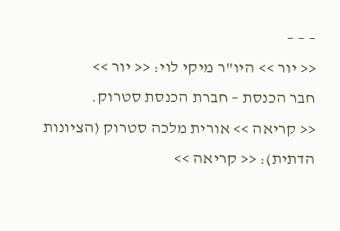– – –
<< יור >> היו"ר מיקי לוי: << יור >>
חבר הכנסת – חברת הכנסת סטרוק.
<< קריאה >> אורית מלכה סטרוק (הציונות הדתית): << קריאה >>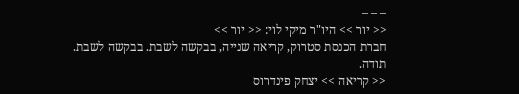– – –
<< יור >> היו"ר מיקי לוי: << יור >>
חברת הכנסת סטרוק, קריאה שנייה, בבקשה לשבת. בבקשה לשבת. תודה.
<< קריאה >> יצחק פינדרוס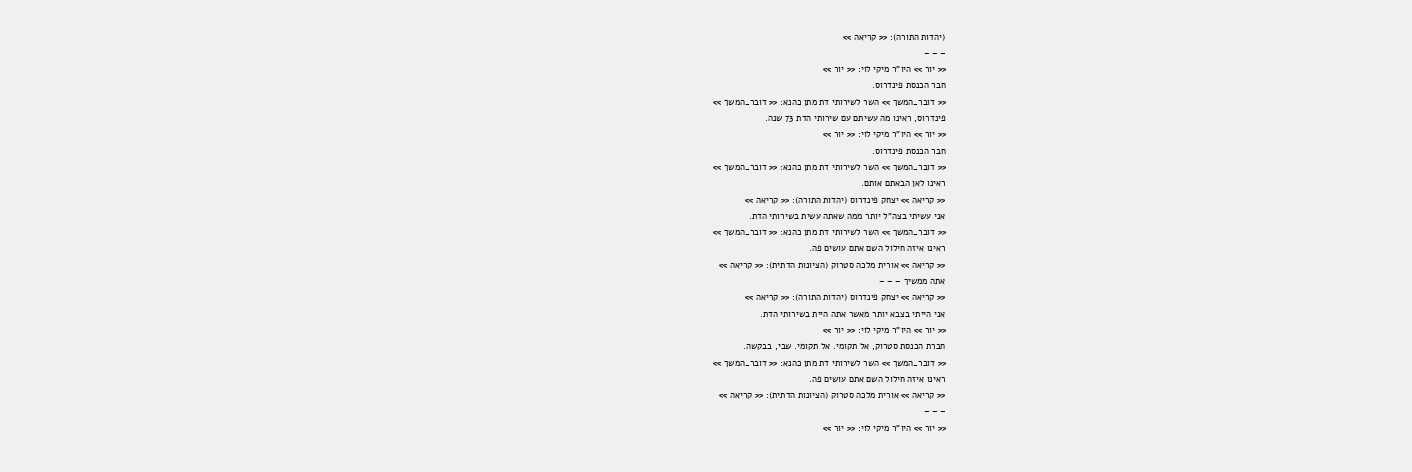(יהדות התורה): << קריאה >>
– – –
<< יור >> היו"ר מיקי לוי: << יור >>
חבר הכנסת פינדרוס.
<< דובר_המשך >> השר לשירותי דת מתן כהנא: << דובר_המשך >>
פינדרוס, ראינו מה עשיתם עם שירותי הדת 73 שנה.
<< יור >> היו"ר מיקי לוי: << יור >>
חבר הכנסת פינדרוס.
<< דובר_המשך >> השר לשירותי דת מתן כהנא: << דובר_המשך >>
ראינו לאן הבאתם אותם.
<< קריאה >> יצחק פינדרוס (יהדות התורה): << קריאה >>
אני עשיתי בצה"ל יותר ממה שאתה עשית בשירותי הדת.
<< דובר_המשך >> השר לשירותי דת מתן כהנא: << דובר_המשך >>
ראינו איזה חילול השם אתם עושים פה.
<< קריאה >> אורית מלכה סטרוק (הציונות הדתית): << קריאה >>
אתה ממשיך – – –
<< קריאה >> יצחק פינדרוס (יהדות התורה): << קריאה >>
אני הייתי בצבא יותר מאשר אתה היית בשירותי הדת.
<< יור >> היו"ר מיקי לוי: << יור >>
חברת הכנסת סטרוק, אל תקומי. אל תקומי. שבי, בבקשה.
<< דובר_המשך >> השר לשירותי דת מתן כהנא: << דובר_המשך >>
ראינו איזה חילול השם אתם עושים פה.
<< קריאה >> אורית מלכה סטרוק (הציונות הדתית): << קריאה >>
– – –
<< יור >> היו"ר מיקי לוי: << יור >>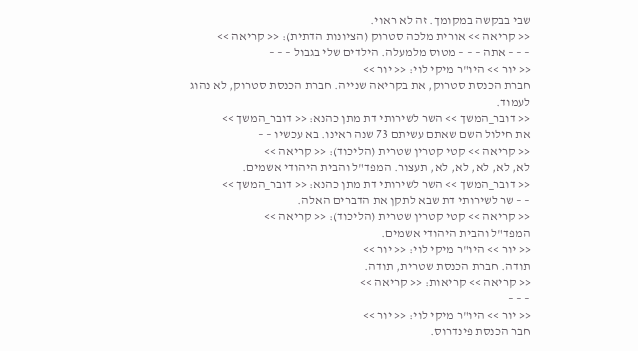שבי בבקשה במקומך. זה לא ראוי.
<< קריאה >> אורית מלכה סטרוק (הציונות הדתית): << קריאה >>
– – – אתה – – – מטוס מלמעלה. הילדים שלי בגבול – – –
<< יור >> היו"ר מיקי לוי: << יור >>
חברת הכנסת סטרוק, את בקריאה שנייה. חברת הכנסת סטרוק, לא נהוג לעמוד.
<< דובר_המשך >> השר לשירותי דת מתן כהנא: << דובר_המשך >>
את חילול השם שאתם עשיתם 73 שנה ראינו. בא עכשיו – –
<< קריאה >> קטי קטרין שטרית (הליכוד): << קריאה >>
לא, לא, לא, לא, לא, תעצור. המפד"ל והבית היהודי אשמים.
<< דובר_המשך >> השר לשירותי דת מתן כהנא: << דובר_המשך >>
– – שר לשירותי דת שבא לתקן את הדברים האלה.
<< קריאה >> קטי קטרין שטרית (הליכוד): << קריאה >>
המפד"ל והבית היהודי אשמים.
<< יור >> היו"ר מיקי לוי: << יור >>
תודה. חברת הכנסת שטרית, תודה.
<< קריאה >> קריאות: << קריאה >>
– – –
<< יור >> היו"ר מיקי לוי: << יור >>
חבר הכנסת פינדרוס.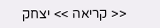<< קריאה >> יצחק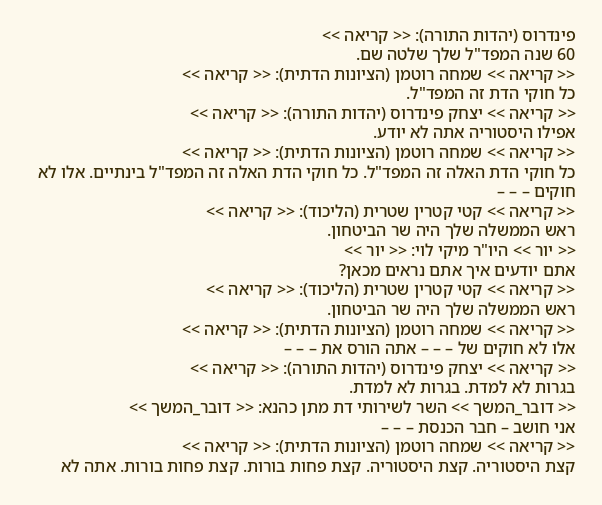פינדרוס (יהדות התורה): << קריאה >>
60 שנה המפד"ל שלך שלטה שם.
<< קריאה >> שמחה רוטמן (הציונות הדתית): << קריאה >>
כל חוקי הדת זה המפד"ל.
<< קריאה >> יצחק פינדרוס (יהדות התורה): << קריאה >>
אפילו היסטוריה אתה לא יודע.
<< קריאה >> שמחה רוטמן (הציונות הדתית): << קריאה >>
כל חוקי הדת האלה זה המפד"ל. כל חוקי הדת האלה זה המפד"ל בינתיים. אלו לא חוקים – – –
<< קריאה >> קטי קטרין שטרית (הליכוד): << קריאה >>
ראש הממשלה שלך היה שר הביטחון.
<< יור >> היו"ר מיקי לוי: << יור >>
אתם יודעים איך אתם נראים מכאן?
<< קריאה >> קטי קטרין שטרית (הליכוד): << קריאה >>
ראש הממשלה שלך היה שר הביטחון.
<< קריאה >> שמחה רוטמן (הציונות הדתית): << קריאה >>
אלו לא חוקים של – – – אתה הורס את – – –
<< קריאה >> יצחק פינדרוס (יהדות התורה): << קריאה >>
בגרות לא למדת. בגרות לא למדת.
<< דובר_המשך >> השר לשירותי דת מתן כהנא: << דובר_המשך >>
אני חושב – חבר הכנסת – – –
<< קריאה >> שמחה רוטמן (הציונות הדתית): << קריאה >>
קצת היסטוריה. קצת היסטוריה. קצת פחות בורות. קצת פחות בורות. אתה לא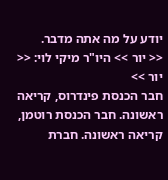יודע על מה אתה מדבר.
<< יור >> היו"ר מיקי לוי: << יור >>
חבר הכנסת פינדרוס, קריאה ראשונה. חבר הכנסת רוטמן, קריאה ראשונה. חברת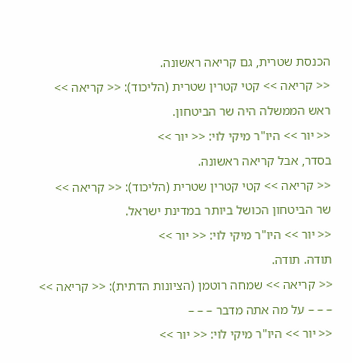הכנסת שטרית, גם קריאה ראשונה.
<< קריאה >> קטי קטרין שטרית (הליכוד): << קריאה >>
ראש הממשלה היה שר הביטחון.
<< יור >> היו"ר מיקי לוי: << יור >>
בסדר, אבל קריאה ראשונה.
<< קריאה >> קטי קטרין שטרית (הליכוד): << קריאה >>
שר הביטחון הכושל ביותר במדינת ישראל.
<< יור >> היו"ר מיקי לוי: << יור >>
תודה. תודה.
<< קריאה >> שמחה רוטמן (הציונות הדתית): << קריאה >>
– – – על מה אתה מדבר – – –
<< יור >> היו"ר מיקי לוי: << יור >>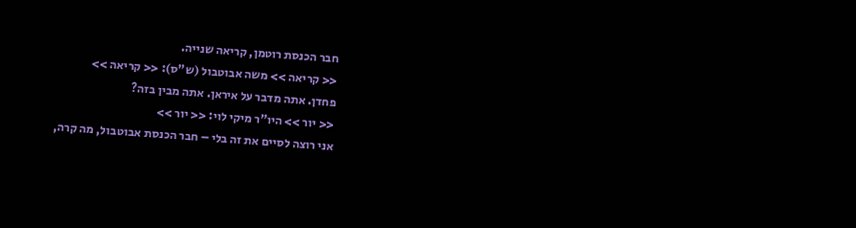חבר הכנסת רוטמן, קריאה שנייה.
<< קריאה >> משה אבוטבול (ש"ס): << קריאה >>
פחדן. אתה מדבר על איראן. אתה מבין בזה?
<< יור >> היו"ר מיקי לוי: << יור >>
אני רוצה לסיים את זה בלי – חבר הכנסת אבוטבול, מה קרה,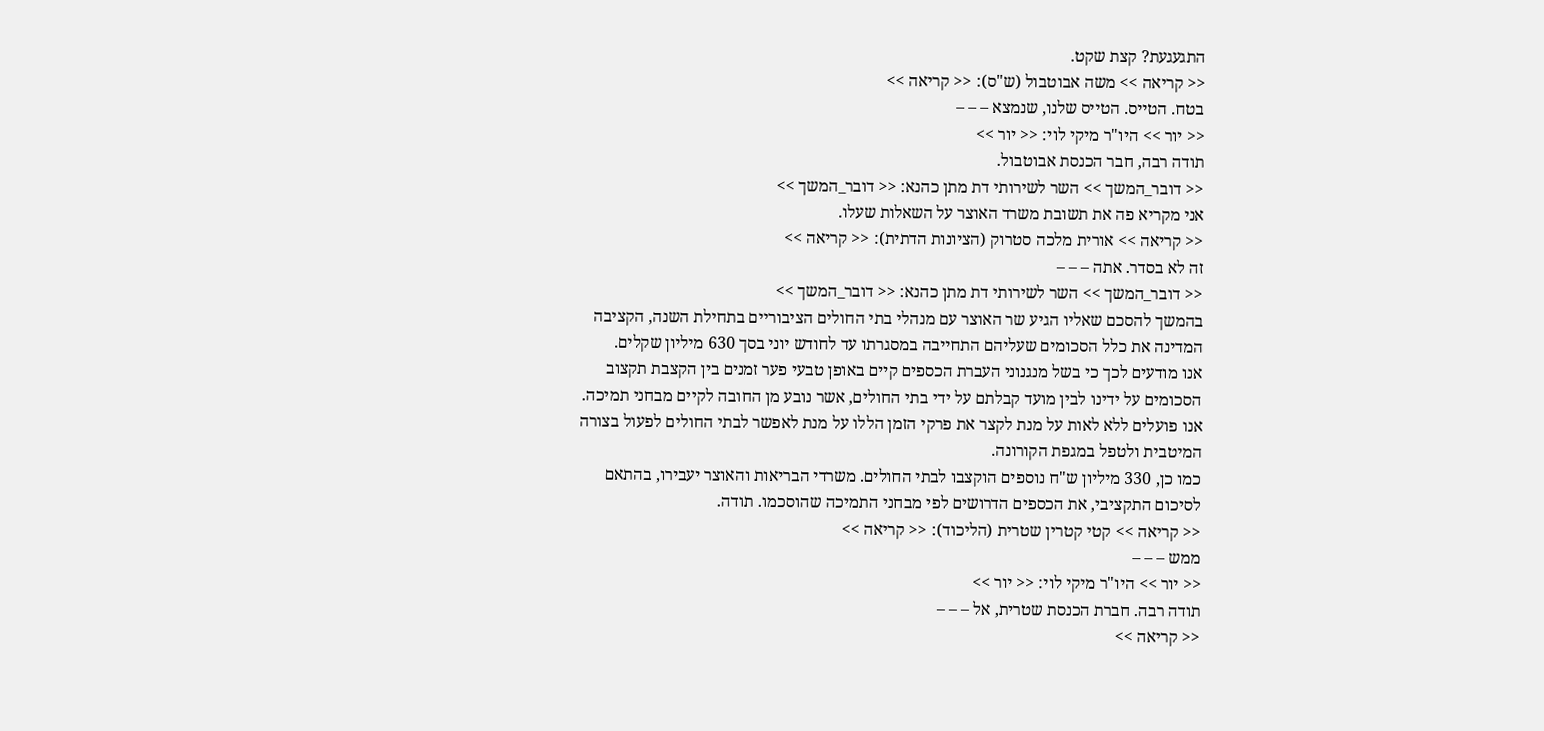התגעגעת? קצת שקט.
<< קריאה >> משה אבוטבול (ש"ס): << קריאה >>
בטח. הטייס. הטייס שלנו, שנמצא – – –
<< יור >> היו"ר מיקי לוי: << יור >>
תודה רבה, חבר הכנסת אבוטבול.
<< דובר_המשך >> השר לשירותי דת מתן כהנא: << דובר_המשך >>
אני מקריא פה את תשובת משרד האוצר על השאלות שעלו.
<< קריאה >> אורית מלכה סטרוק (הציונות הדתית): << קריאה >>
זה לא בסדר. אתה – – –
<< דובר_המשך >> השר לשירותי דת מתן כהנא: << דובר_המשך >>
בהמשך להסכם שאליו הגיע שר האוצר עם מנהלי בתי החולים הציבוריים בתחילת השנה, הקציבה המדינה את כלל הסכומים שעליהם התחייבה במסגרתו עד לחודש יוני בסך 630 מיליון שקלים.
אנו מודעים לכך כי בשל מנגנוני העברת הכספים קיים באופן טבעי פער זמנים בין הקצבת תקצוב הסכומים על ידינו לבין מועד קבלתם על ידי בתי החולים, אשר נובע מן החובה לקיים מבחני תמיכה. אנו פועלים ללא לאות על מנת לקצר את פרקי הזמן הללו על מנת לאפשר לבתי החולים לפעול בצורה המיטבית ולטפל במגפת הקורונה.
כמו כן, 330 מיליון ש"ח נוספים הוקצבו לבתי החולים. משרדי הבריאות והאוצר יעבירו, בהתאם לסיכום התקציבי, את הכספים הדרושים לפי מבחני התמיכה שהוסכמו. תודה.
<< קריאה >> קטי קטרין שטרית (הליכוד): << קריאה >>
ממש – – –
<< יור >> היו"ר מיקי לוי: << יור >>
תודה רבה. חברת הכנסת שטרית, אל – – –
<< קריאה >>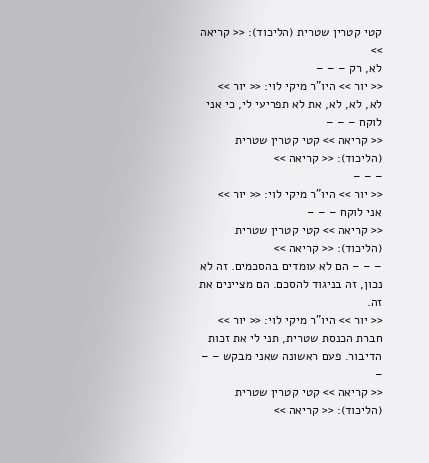קטי קטרין שטרית (הליכוד): << קריאה >>
לא, רק – – –
<< יור >> היו"ר מיקי לוי: << יור >>
לא, לא, לא, את לא תפריעי לי, כי אני לוקח – – –
<< קריאה >> קטי קטרין שטרית (הליכוד): << קריאה >>
– – –
<< יור >> היו"ר מיקי לוי: << יור >>
אני לוקח – – –
<< קריאה >> קטי קטרין שטרית (הליכוד): << קריאה >>
– – – הם לא עומדים בהסכמים. זה לא נכון, זה בניגוד להסכם. הם מציינים את זה.
<< יור >> היו"ר מיקי לוי: << יור >>
חברת הכנסת שטרית, תני לי את זכות הדיבור. פעם ראשונה שאני מבקש – – –
<< קריאה >> קטי קטרין שטרית (הליכוד): << קריאה >>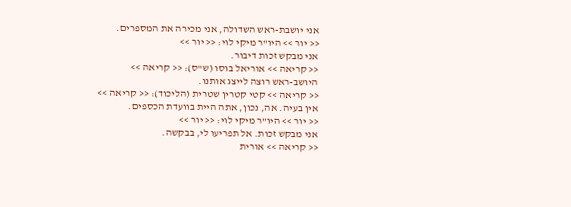אני יושבת-ראש השדולה, אני מכירה את המספרים.
<< יור >> היו"ר מיקי לוי: << יור >>
אני מבקש זכות דיבור.
<< קריאה >> אוריאל בוסו (ש"ס): << קריאה >>
היושב-ראש רוצה לייצג אותנו.
<< קריאה >> קטי קטרין שטרית (הליכוד): << קריאה >>
אין בעיה. אה, נכון, אתה היית בוועדת הכספים.
<< יור >> היו"ר מיקי לוי: << יור >>
אני מבקש זכות. אל תפריעו לי, בבקשה.
<< קריאה >> אורית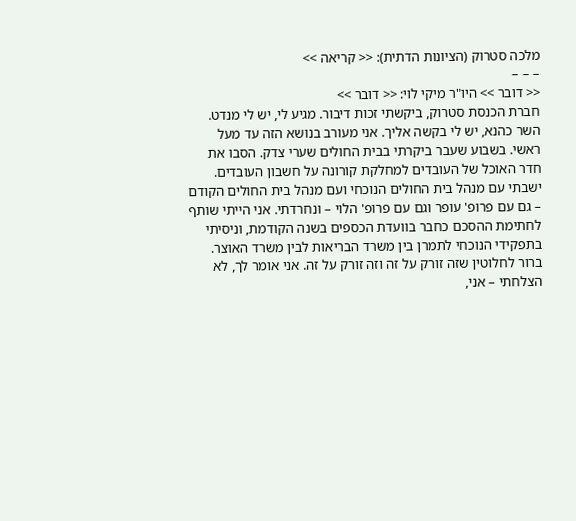מלכה סטרוק (הציונות הדתית): << קריאה >>
– – –
<< דובר >> היו"ר מיקי לוי: << דובר >>
חברת הכנסת סטרוק, ביקשתי זכות דיבור. מגיע לי, יש לי מנדט.
השר כהנא, יש לי בקשה אליך. אני מעורב בנושא הזה עד מעל ראשי. בשבוע שעבר ביקרתי בבית החולים שערי צדק. הסבו את חדר האוכל של העובדים למחלקת קורונה על חשבון העובדים. ישבתי עם מנהל בית החולים הנוכחי ועם מנהל בית החולים הקודם – גם עם פרופ' עופר וגם עם פרופ' הלוי – ונחרדתי. אני הייתי שותף לחתימת ההסכם כחבר בוועדת הכספים בשנה הקודמת, וניסיתי בתפקידי הנוכחי לתמרן בין משרד הבריאות לבין משרד האוצר. ברור לחלוטין שזה זורק על זה וזה זורק על זה. אני אומר לך, לא הצלחתי – אני,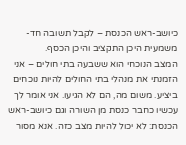כיושב-ראש הכנסת – לקבל תשובה חד-משמעית היכן התקציב והיכן הכסף.
המצב הנוכחי הוא ששבעה בתי חולים – אני הזמנתי את מנהלי בתי החולים להיות נוכחים ביציע. משום מה, הם לא הגיעו. אני אומר לך עכשיו כחבר כנסת מן השורה וגם כיושב-ראש הכנסת: לא יכול להיות מצב כזה. אנא מסור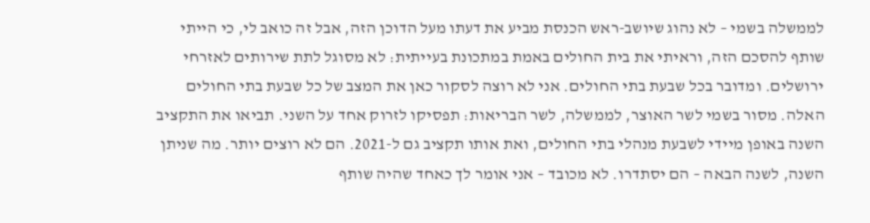לממשלה בשמי – לא נהוג שיושב-ראש הכנסת מביע את דעתו מעל הדוכן הזה, אבל זה כואב לי, כי הייתי שותף להסכם הזה, וראיתי את בית החולים באמת במתכונת בעייתית: לא מסוגל לתת שירותים לאזרחי ירושלים. ומדובר בכל שבעת בתי החולים. אני לא רוצה לסקור כאן את המצב של כל שבעת בתי החולים האלה. מסור בשמי לשר האוצר, לממשלה, לשר הבריאות: תפסיקו לזרוק אחד על השני. תביאו את התקציב השנה באופן מיידי לשבעת מנהלי בתי החולים, ואת אותו תקציב גם ל-2021. הם לא רוצים יותר. מה שניתן השנה, לשנה הבאה – הם יסתדרו. לא מכובד – אני אומר לך כאחד שהיה שותף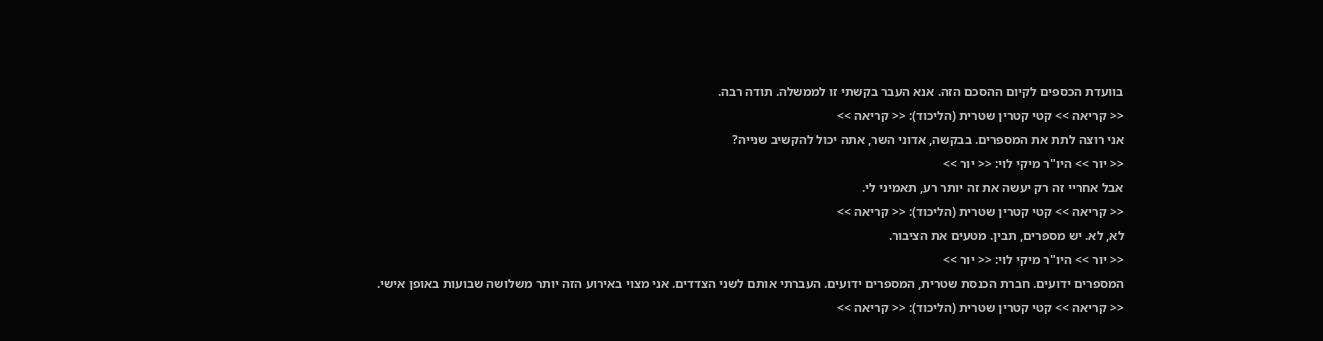בוועדת הכספים לקיום ההסכם הזה. אנא העבר בקשתי זו לממשלה. תודה רבה.
<< קריאה >> קטי קטרין שטרית (הליכוד): << קריאה >>
אני רוצה לתת את המספרים. בבקשה, אדוני השר, אתה יכול להקשיב שנייה?
<< יור >> היו"ר מיקי לוי: << יור >>
אבל אחריי זה רק יעשה את זה יותר רע, תאמיני לי.
<< קריאה >> קטי קטרין שטרית (הליכוד): << קריאה >>
לא, לא. יש מספרים, תבין. מטעים את הציבור.
<< יור >> היו"ר מיקי לוי: << יור >>
המספרים ידועים. חברת הכנסת שטרית, המספרים ידועים. העברתי אותם לשני הצדדים. אני מצוי באירוע הזה יותר משלושה שבועות באופן אישי.
<< קריאה >> קטי קטרין שטרית (הליכוד): << קריאה >>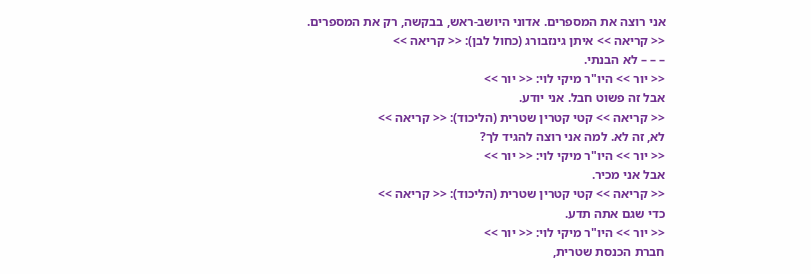אני רוצה את המספרים. אדוני היושב-ראש, בבקשה, רק את המספרים.
<< קריאה >> איתן גינזבורג (כחול לבן): << קריאה >>
– – – לא הבנתי.
<< יור >> היו"ר מיקי לוי: << יור >>
אבל זה פשוט חבל. אני יודע.
<< קריאה >> קטי קטרין שטרית (הליכוד): << קריאה >>
לא, זה לא. למה אני רוצה להגיד לך?
<< יור >> היו"ר מיקי לוי: << יור >>
אבל אני מכיר.
<< קריאה >> קטי קטרין שטרית (הליכוד): << קריאה >>
כדי שגם אתה תדע.
<< יור >> היו"ר מיקי לוי: << יור >>
חברת הכנסת שטרית,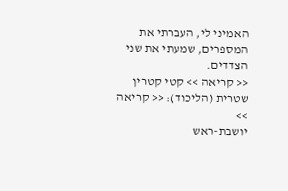האמיני לי, העברתי את המספרים, שמעתי את שני הצדדים.
<< קריאה >> קטי קטרין שטרית (הליכוד): << קריאה >>
יושבת-ראש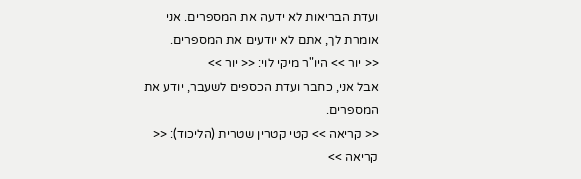ועדת הבריאות לא ידעה את המספרים. אני אומרת לך, אתם לא יודעים את המספרים.
<< יור >> היו"ר מיקי לוי: << יור >>
אבל אני, כחבר ועדת הכספים לשעבר, יודע את המספרים.
<< קריאה >> קטי קטרין שטרית (הליכוד): << קריאה >>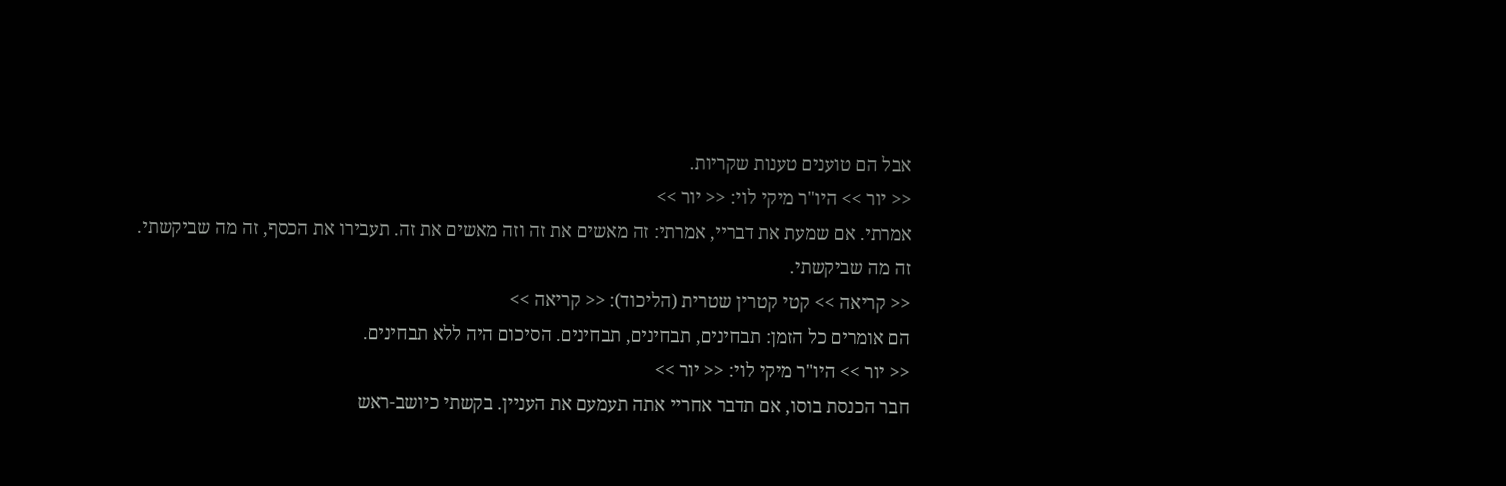אבל הם טוענים טענות שקריות.
<< יור >> היו"ר מיקי לוי: << יור >>
אמרתי. אם שמעת את דבריי, אמרתי: זה מאשים את זה וזה מאשים את זה. תעבירו את הכסף, זה מה שביקשתי. זה מה שביקשתי.
<< קריאה >> קטי קטרין שטרית (הליכוד): << קריאה >>
הם אומרים כל הזמן: תבחינים, תבחינים, תבחינים. הסיכום היה ללא תבחינים.
<< יור >> היו"ר מיקי לוי: << יור >>
חבר הכנסת בוסו, אם תדבר אחריי אתה תעמעם את העניין. בקשתי כיושב-ראש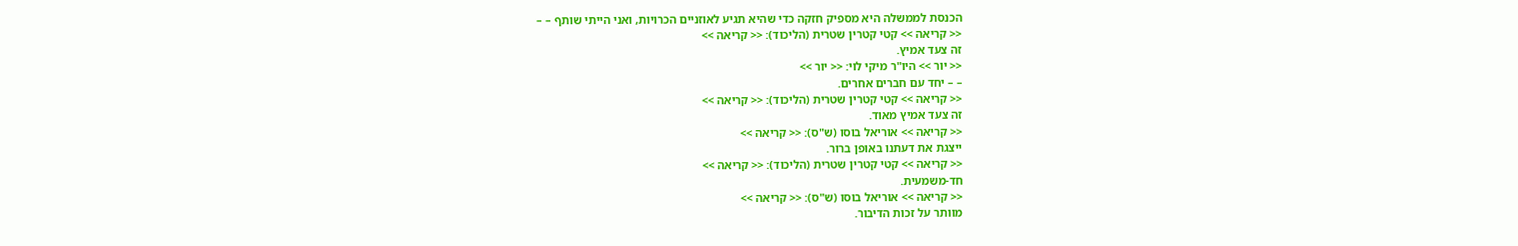הכנסת לממשלה היא מספיק חזקה כדי שהיא תגיע לאוזניים הכרויות, ואני הייתי שותף – –
<< קריאה >> קטי קטרין שטרית (הליכוד): << קריאה >>
זה צעד אמיץ.
<< יור >> היו"ר מיקי לוי: << יור >>
– – יחד עם חברים אחרים.
<< קריאה >> קטי קטרין שטרית (הליכוד): << קריאה >>
זה צעד אמיץ מאוד.
<< קריאה >> אוריאל בוסו (ש"ס): << קריאה >>
ייצגת את דעתנו באופן ברור.
<< קריאה >> קטי קטרין שטרית (הליכוד): << קריאה >>
חד-משמעית.
<< קריאה >> אוריאל בוסו (ש"ס): << קריאה >>
מוותר על זכות הדיבור.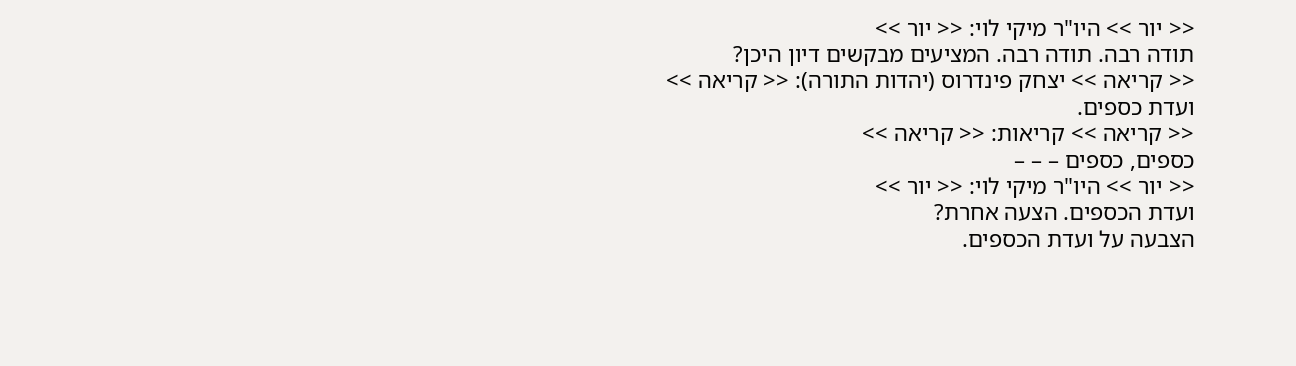<< יור >> היו"ר מיקי לוי: << יור >>
תודה רבה. תודה רבה. המציעים מבקשים דיון היכן?
<< קריאה >> יצחק פינדרוס (יהדות התורה): << קריאה >>
ועדת כספים.
<< קריאה >> קריאות: << קריאה >>
כספים, כספים – – –
<< יור >> היו"ר מיקי לוי: << יור >>
ועדת הכספים. הצעה אחרת?
הצבעה על ועדת הכספים.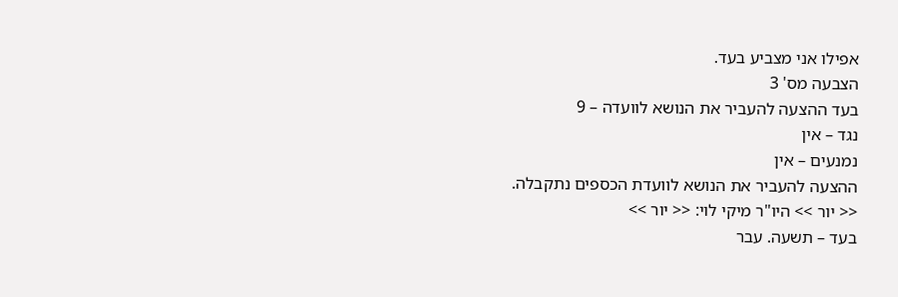אפילו אני מצביע בעד.
הצבעה מס' 3
בעד ההצעה להעביר את הנושא לוועדה – 9
נגד – אין
נמנעים – אין
ההצעה להעביר את הנושא לוועדת הכספים נתקבלה.
<< יור >> היו"ר מיקי לוי: << יור >>
בעד – תשעה. עבר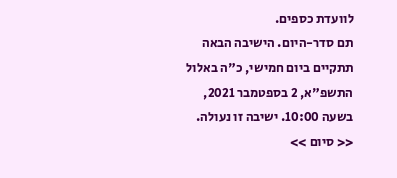לוועדת כספים.
תם סדר-היום. הישיבה הבאה תתקיים ביום חמישי, כ"ה באלול התשפ"א, 2 בספטמבר 2021, בשעה 10:00. ישיבה זו נעולה.
<< סיום >>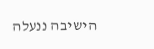הישיבה ננעלה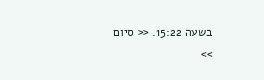בשעה 15:22. << סיום >>